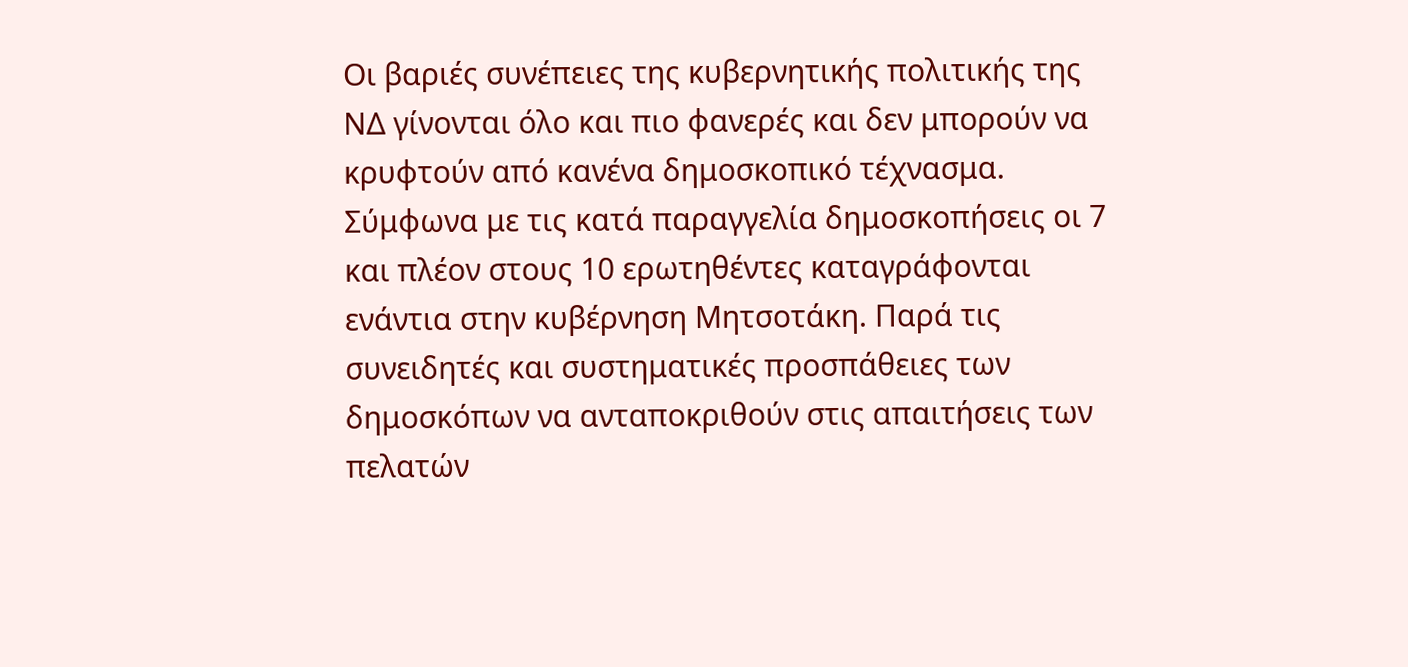Οι βαριές συνέπειες της κυβερνητικής πολιτικής της ΝΔ γίνονται όλο και πιο φανερές και δεν μπορούν να κρυφτούν από κανένα δημοσκοπικό τέχνασμα.
Σύμφωνα με τις κατά παραγγελία δημοσκοπήσεις οι 7 και πλέον στους 10 ερωτηθέντες καταγράφονται ενάντια στην κυβέρνηση Μητσοτάκη. Παρά τις συνειδητές και συστηματικές προσπάθειες των δημοσκόπων να ανταποκριθούν στις απαιτήσεις των πελατών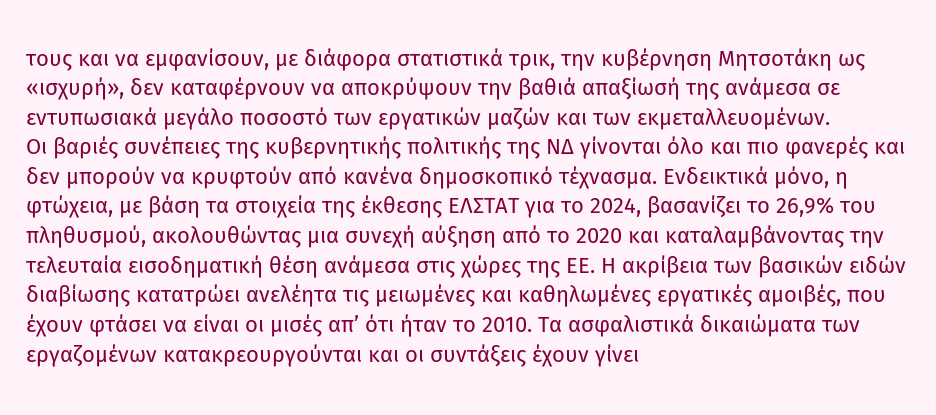τους και να εμφανίσουν, με διάφορα στατιστικά τρικ, την κυβέρνηση Μητσοτάκη ως «ισχυρή», δεν καταφέρνουν να αποκρύψουν την βαθιά απαξίωσή της ανάμεσα σε εντυπωσιακά μεγάλο ποσοστό των εργατικών μαζών και των εκμεταλλευομένων.
Οι βαριές συνέπειες της κυβερνητικής πολιτικής της ΝΔ γίνονται όλο και πιο φανερές και δεν μπορούν να κρυφτούν από κανένα δημοσκοπικό τέχνασμα. Ενδεικτικά μόνο, η φτώχεια, με βάση τα στοιχεία της έκθεσης ΕΛΣΤΑΤ για το 2024, βασανίζει το 26,9% του πληθυσμού, ακολουθώντας μια συνεχή αύξηση από το 2020 και καταλαμβάνοντας την τελευταία εισοδηματική θέση ανάμεσα στις χώρες της ΕΕ. Η ακρίβεια των βασικών ειδών διαβίωσης κατατρώει ανελέητα τις μειωμένες και καθηλωμένες εργατικές αμοιβές, που έχουν φτάσει να είναι οι μισές απ’ ότι ήταν το 2010. Τα ασφαλιστικά δικαιώματα των εργαζομένων κατακρεουργούνται και οι συντάξεις έχουν γίνει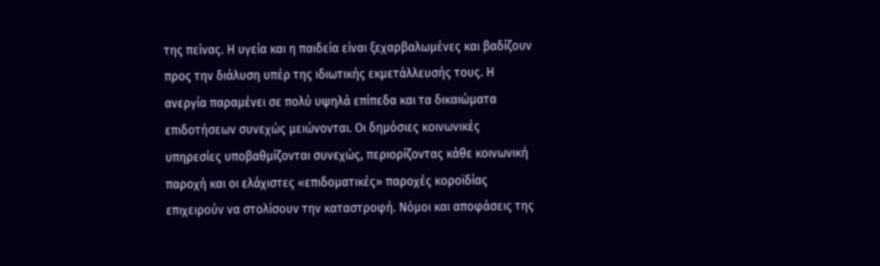της πείνας. Η υγεία και η παιδεία είναι ξεχαρβαλωμένες και βαδίζουν προς την διάλυση υπέρ της ιδιωτικής εκμετάλλευσής τους. Η ανεργία παραμένει σε πολύ υψηλά επίπεδα και τα δικαιώματα επιδοτήσεων συνεχώς μειώνονται. Οι δημόσιες κοινωνικές υπηρεσίες υποβαθμίζονται συνεχώς, περιορίζοντας κάθε κοινωνική παροχή και οι ελάχιστες «επιδοματικές» παροχές κοροϊδίας επιχειρούν να στολίσουν την καταστροφή. Νόμοι και αποφάσεις της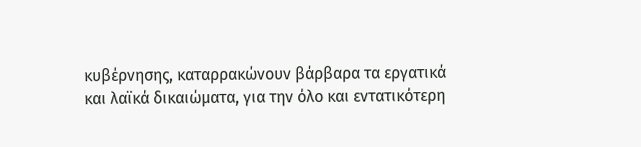κυβέρνησης, καταρρακώνουν βάρβαρα τα εργατικά και λαϊκά δικαιώματα, για την όλο και εντατικότερη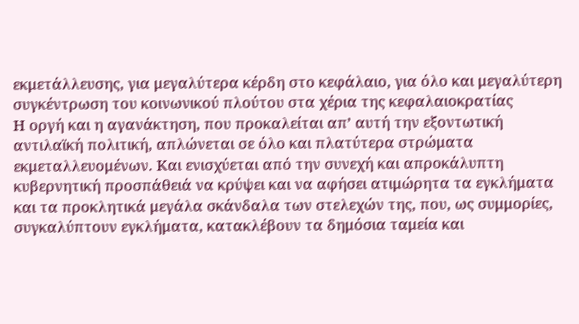εκμετάλλευσης, για μεγαλύτερα κέρδη στο κεφάλαιο, για όλο και μεγαλύτερη συγκέντρωση του κοινωνικού πλούτου στα χέρια της κεφαλαιοκρατίας
Η οργή και η αγανάκτηση, που προκαλείται απ’ αυτή την εξοντωτική αντιλαϊκή πολιτική, απλώνεται σε όλο και πλατύτερα στρώματα εκμεταλλευομένων. Και ενισχύεται από την συνεχή και απροκάλυπτη κυβερνητική προσπάθειά να κρύψει και να αφήσει ατιμώρητα τα εγκλήματα και τα προκλητικά μεγάλα σκάνδαλα των στελεχών της, που, ως συμμορίες, συγκαλύπτουν εγκλήματα, κατακλέβουν τα δημόσια ταμεία και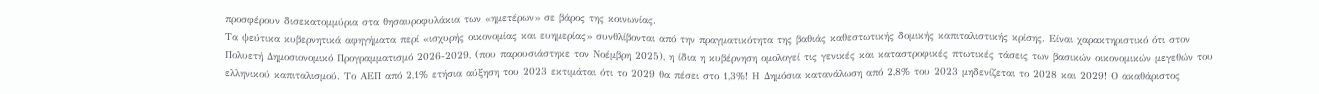προσφέρουν δισεκατομμύρια στα θησαυροφυλάκια των «ημετέρων» σε βάρος της κοινωνίας.
Τα ψεύτικα κυβερνητικά αφηγήματα περί «ισχυρής οικονομίας και ευημερίας» συνθλίβονται από την πραγματικότητα της βαθιάς καθεστωτικής δομικής καπιταλιστικής κρίσης. Είναι χαρακτηριστικό ότι στον Πολυετή Δημοσιονομικό Προγραμματισμό 2026-2029, (που παρουσιάστηκε τον Νοέμβρη 2025), η ίδια η κυβέρνηση ομολογεί τις γενικές και καταστροφικές πτωτικές τάσεις των βασικών οικονομικών μεγεθών του ελληνικού καπιταλισμού. Το ΑΕΠ από 2,1% ετήσια αύξηση του 2023 εκτιμάται ότι το 2029 θα πέσει στο 1,3%! Η Δημόσια κατανάλωση από 2,8% του 2023 μηδενίζεται το 2028 και 2029! Ο ακαθάριστος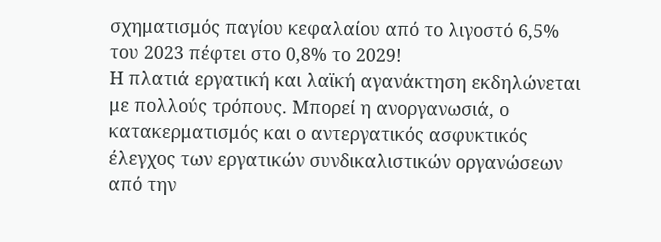σχηματισμός παγίου κεφαλαίου από το λιγοστό 6,5% του 2023 πέφτει στο 0,8% το 2029!
Η πλατιά εργατική και λαϊκή αγανάκτηση εκδηλώνεται με πολλούς τρόπους. Μπορεί η ανοργανωσιά, ο κατακερματισμός και ο αντεργατικός ασφυκτικός έλεγχος των εργατικών συνδικαλιστικών οργανώσεων από την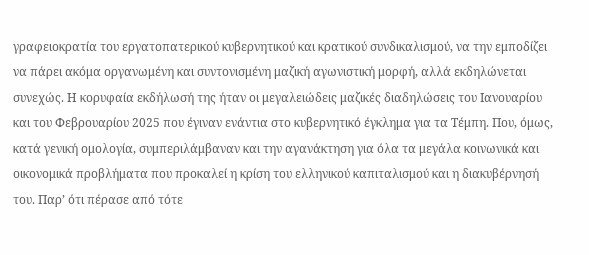γραφειοκρατία του εργατοπατερικού κυβερνητικού και κρατικού συνδικαλισμού, να την εμποδίζει να πάρει ακόμα οργανωμένη και συντονισμένη μαζική αγωνιστική μορφή, αλλά εκδηλώνεται συνεχώς. Η κορυφαία εκδήλωσή της ήταν οι μεγαλειώδεις μαζικές διαδηλώσεις του Ιανουαρίου και του Φεβρουαρίου 2025 που έγιναν ενάντια στο κυβερνητικό έγκλημα για τα Τέμπη. Που, όμως, κατά γενική ομολογία, συμπεριλάμβαναν και την αγανάκτηση για όλα τα μεγάλα κοινωνικά και οικονομικά προβλήματα που προκαλεί η κρίση του ελληνικού καπιταλισμού και η διακυβέρνησή του. Παρ’ ότι πέρασε από τότε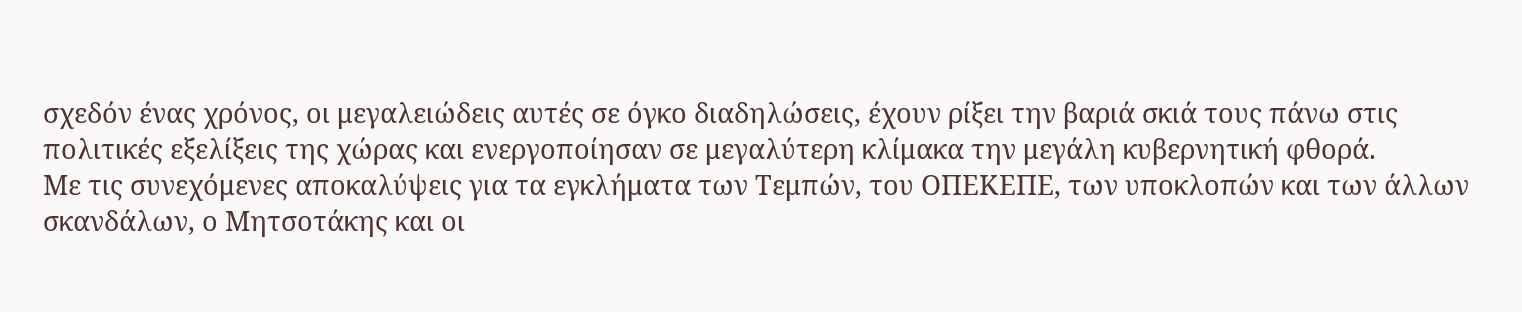σχεδόν ένας χρόνος, οι μεγαλειώδεις αυτές σε όγκο διαδηλώσεις, έχουν ρίξει την βαριά σκιά τους πάνω στις πολιτικές εξελίξεις της χώρας και ενεργοποίησαν σε μεγαλύτερη κλίμακα την μεγάλη κυβερνητική φθορά.
Με τις συνεχόμενες αποκαλύψεις για τα εγκλήματα των Τεμπών, του ΟΠΕΚΕΠΕ, των υποκλοπών και των άλλων σκανδάλων, ο Μητσοτάκης και οι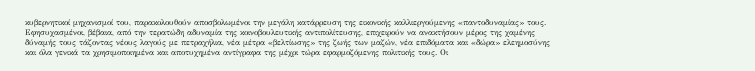κυβερνητικοί μηχανισμοί του, παρακολουθούν αποσβολωμένοι την μεγάλη κατάρρευση της εικονικής καλλιεργούμενης «παντοδυναμίας» τους. Εφησυχασμένοι, βέβαια, από την τερατώδη αδυναμία της κοινοβουλευτικής αντιπολίτευσης, επιχειρούν να ανακτήσουν μέρος της χαμένης δύναμής τους τάζοντας νέους λαγούς με πετραχήλια, νέα μέτρα «βελτίωσης» της ζωής των μαζών, νέα επιδόματα και «δώρα» ελεημοσύνης και όλα γενικά τα χρησιμοποιημένα και αποτυχημένα αντίγραφα της μέχρι τώρα εφαρμοζόμενης πολιτικής τους. Οι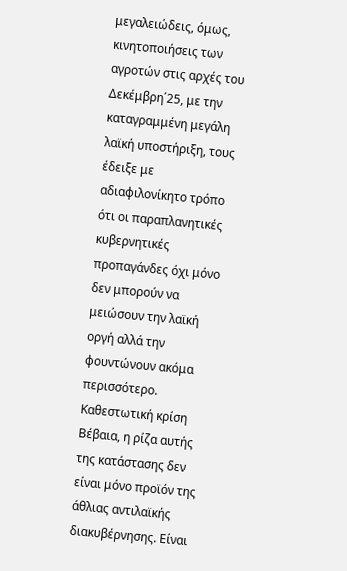μεγαλειώδεις, όμως, κινητοποιήσεις των αγροτών στις αρχές του Δεκέμβρη΄25, με την καταγραμμένη μεγάλη λαϊκή υποστήριξη, τους έδειξε με αδιαφιλονίκητο τρόπο ότι οι παραπλανητικές κυβερνητικές προπαγάνδες όχι μόνο δεν μπορούν να μειώσουν την λαϊκή οργή αλλά την φουντώνουν ακόμα περισσότερο.
Καθεστωτική κρίση
Βέβαια, η ρίζα αυτής της κατάστασης δεν είναι μόνο προϊόν της άθλιας αντιλαϊκής διακυβέρνησης. Είναι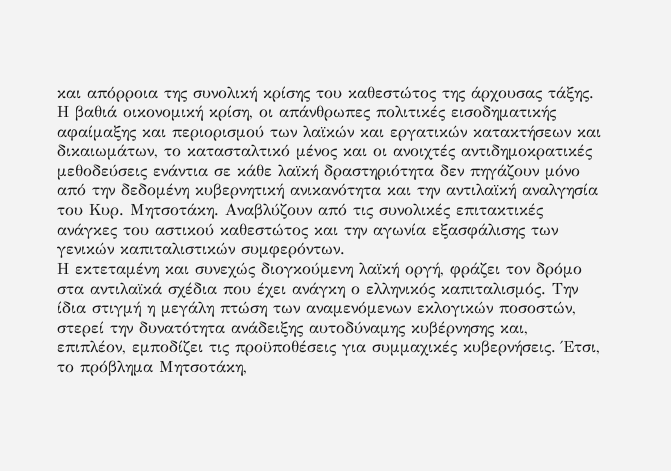και απόρροια της συνολική κρίσης του καθεστώτος της άρχουσας τάξης. Η βαθιά οικονομική κρίση, οι απάνθρωπες πολιτικές εισοδηματικής αφαίμαξης και περιορισμού των λαϊκών και εργατικών κατακτήσεων και δικαιωμάτων, το κατασταλτικό μένος και οι ανοιχτές αντιδημοκρατικές μεθοδεύσεις ενάντια σε κάθε λαϊκή δραστηριότητα δεν πηγάζουν μόνο από την δεδομένη κυβερνητική ανικανότητα και την αντιλαϊκή αναλγησία του Κυρ. Μητσοτάκη. Αναβλύζουν από τις συνολικές επιτακτικές ανάγκες του αστικού καθεστώτος και την αγωνία εξασφάλισης των γενικών καπιταλιστικών συμφερόντων.
Η εκτεταμένη και συνεχώς διογκούμενη λαϊκή οργή, φράζει τον δρόμο στα αντιλαϊκά σχέδια που έχει ανάγκη ο ελληνικός καπιταλισμός. Την ίδια στιγμή η μεγάλη πτώση των αναμενόμενων εκλογικών ποσοστών, στερεί την δυνατότητα ανάδειξης αυτοδύναμης κυβέρνησης και, επιπλέον, εμποδίζει τις προϋποθέσεις για συμμαχικές κυβερνήσεις. Έτσι, το πρόβλημα Μητσοτάκη,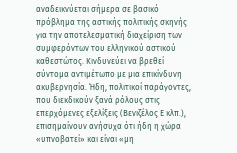αναδεικνύεται σήμερα σε βασικό πρόβλημα της αστικής πολιτικής σκηνής για την αποτελεσματική διαχείριση των συμφερόντων του ελληνικού αστικού καθεστώτος. Κινδυνεύει να βρεθεί σύντομα αντιμέτωπο με μια επικίνδυνη ακυβερνησία. Ήδη, πολιτικοί παράγοντες, που διεκδικούν ξανά ρόλους στις επερχόμενες εξελίξεις (Βενιζέλος Ε κλπ.), επισημαίνουν ανήσυχα ότι ήδη η χώρα «υπνοβατεί» και είναι «μη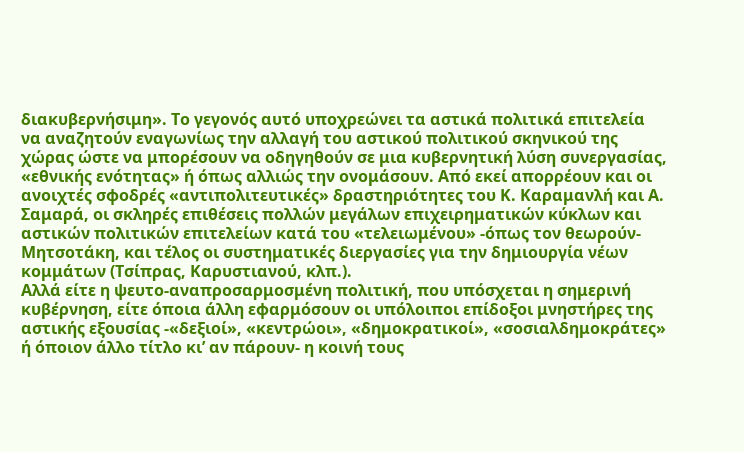διακυβερνήσιμη». Το γεγονός αυτό υποχρεώνει τα αστικά πολιτικά επιτελεία να αναζητούν εναγωνίως την αλλαγή του αστικού πολιτικού σκηνικού της χώρας ώστε να μπορέσουν να οδηγηθούν σε μια κυβερνητική λύση συνεργασίας, «εθνικής ενότητας» ή όπως αλλιώς την ονομάσουν. Από εκεί απορρέουν και οι ανοιχτές σφοδρές «αντιπολιτευτικές» δραστηριότητες του Κ. Καραμανλή και Α. Σαμαρά, οι σκληρές επιθέσεις πολλών μεγάλων επιχειρηματικών κύκλων και αστικών πολιτικών επιτελείων κατά του «τελειωμένου» -όπως τον θεωρούν- Μητσοτάκη, και τέλος οι συστηματικές διεργασίες για την δημιουργία νέων κομμάτων (Τσίπρας, Καρυστιανού, κλπ.).
Αλλά είτε η ψευτο-αναπροσαρμοσμένη πολιτική, που υπόσχεται η σημερινή κυβέρνηση, είτε όποια άλλη εφαρμόσουν οι υπόλοιποι επίδοξοι μνηστήρες της αστικής εξουσίας -«δεξιοί», «κεντρώοι», «δημοκρατικοί», «σοσιαλδημοκράτες» ή όποιον άλλο τίτλο κι’ αν πάρουν- η κοινή τους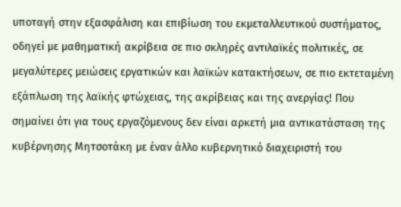υποταγή στην εξασφάλιση και επιβίωση του εκμεταλλευτικού συστήματος, οδηγεί με μαθηματική ακρίβεια σε πιο σκληρές αντιλαϊκές πολιτικές, σε μεγαλύτερες μειώσεις εργατικών και λαϊκών κατακτήσεων, σε πιο εκτεταμένη εξάπλωση της λαϊκής φτώχειας, της ακρίβειας και της ανεργίας! Που σημαίνει ότι για τους εργαζόμενους δεν είναι αρκετή μια αντικατάσταση της κυβέρνησης Μητσοτάκη με έναν άλλο κυβερνητικό διαχειριστή του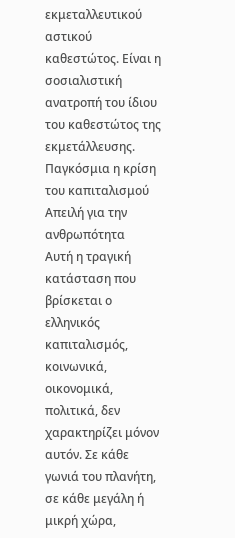εκμεταλλευτικού αστικού καθεστώτος. Είναι η σοσιαλιστική ανατροπή του ίδιου του καθεστώτος της εκμετάλλευσης.
Παγκόσμια η κρίση του καπιταλισμού
Απειλή για την ανθρωπότητα
Αυτή η τραγική κατάσταση που βρίσκεται ο ελληνικός καπιταλισμός, κοινωνικά, οικονομικά, πολιτικά, δεν χαρακτηρίζει μόνον αυτόν. Σε κάθε γωνιά του πλανήτη, σε κάθε μεγάλη ή μικρή χώρα,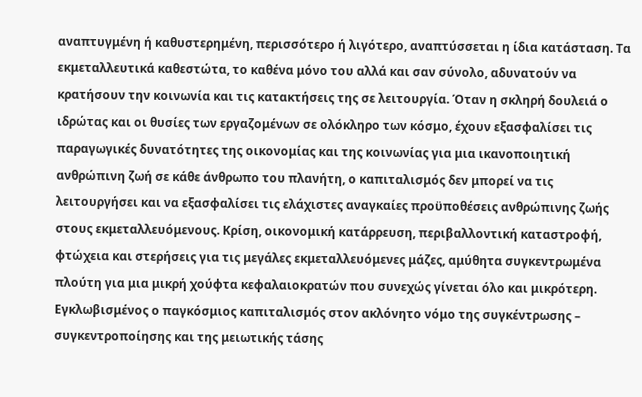αναπτυγμένη ή καθυστερημένη, περισσότερο ή λιγότερο, αναπτύσσεται η ίδια κατάσταση. Τα εκμεταλλευτικά καθεστώτα, το καθένα μόνο του αλλά και σαν σύνολο, αδυνατούν να κρατήσουν την κοινωνία και τις κατακτήσεις της σε λειτουργία. Όταν η σκληρή δουλειά ο ιδρώτας και οι θυσίες των εργαζομένων σε ολόκληρο των κόσμο, έχουν εξασφαλίσει τις παραγωγικές δυνατότητες της οικονομίας και της κοινωνίας για μια ικανοποιητική ανθρώπινη ζωή σε κάθε άνθρωπο του πλανήτη, ο καπιταλισμός δεν μπορεί να τις λειτουργήσει και να εξασφαλίσει τις ελάχιστες αναγκαίες προϋποθέσεις ανθρώπινης ζωής στους εκμεταλλευόμενους. Κρίση, οικονομική κατάρρευση, περιβαλλοντική καταστροφή, φτώχεια και στερήσεις για τις μεγάλες εκμεταλλευόμενες μάζες, αμύθητα συγκεντρωμένα πλούτη για μια μικρή χούφτα κεφαλαιοκρατών που συνεχώς γίνεται όλο και μικρότερη.
Εγκλωβισμένος ο παγκόσμιος καπιταλισμός στον ακλόνητο νόμο της συγκέντρωσης – συγκεντροποίησης και της μειωτικής τάσης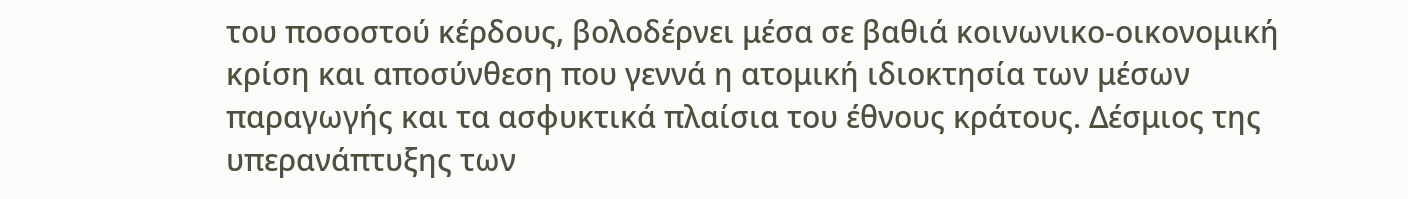του ποσοστού κέρδους, βολοδέρνει μέσα σε βαθιά κοινωνικο-οικονομική κρίση και αποσύνθεση που γεννά η ατομική ιδιοκτησία των μέσων παραγωγής και τα ασφυκτικά πλαίσια του έθνους κράτους. Δέσμιος της υπερανάπτυξης των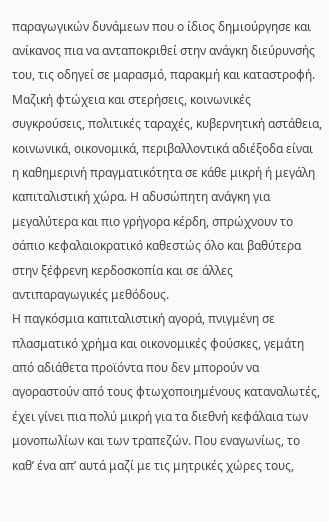παραγωγικών δυνάμεων που ο ίδιος δημιούργησε και ανίκανος πια να ανταποκριθεί στην ανάγκη διεύρυνσής του, τις οδηγεί σε μαρασμό, παρακμή και καταστροφή. Μαζική φτώχεια και στερήσεις, κοινωνικές συγκρούσεις, πολιτικές ταραχές, κυβερνητική αστάθεια, κοινωνικά, οικονομικά, περιβαλλοντικά αδιέξοδα είναι η καθημερινή πραγματικότητα σε κάθε μικρή ή μεγάλη καπιταλιστική χώρα. Η αδυσώπητη ανάγκη για μεγαλύτερα και πιο γρήγορα κέρδη, σπρώχνουν το σάπιο κεφαλαιοκρατικό καθεστώς όλο και βαθύτερα στην ξέφρενη κερδοσκοπία και σε άλλες αντιπαραγωγικές μεθόδους.
Η παγκόσμια καπιταλιστική αγορά, πνιγμένη σε πλασματικό χρήμα και οικονομικές φούσκες, γεμάτη από αδιάθετα προϊόντα που δεν μπορούν να αγοραστούν από τους φτωχοποιημένους καταναλωτές, έχει γίνει πια πολύ μικρή για τα διεθνή κεφάλαια των μονοπωλίων και των τραπεζών. Που εναγωνίως, το καθ’ ένα απ’ αυτά μαζί με τις μητρικές χώρες τους,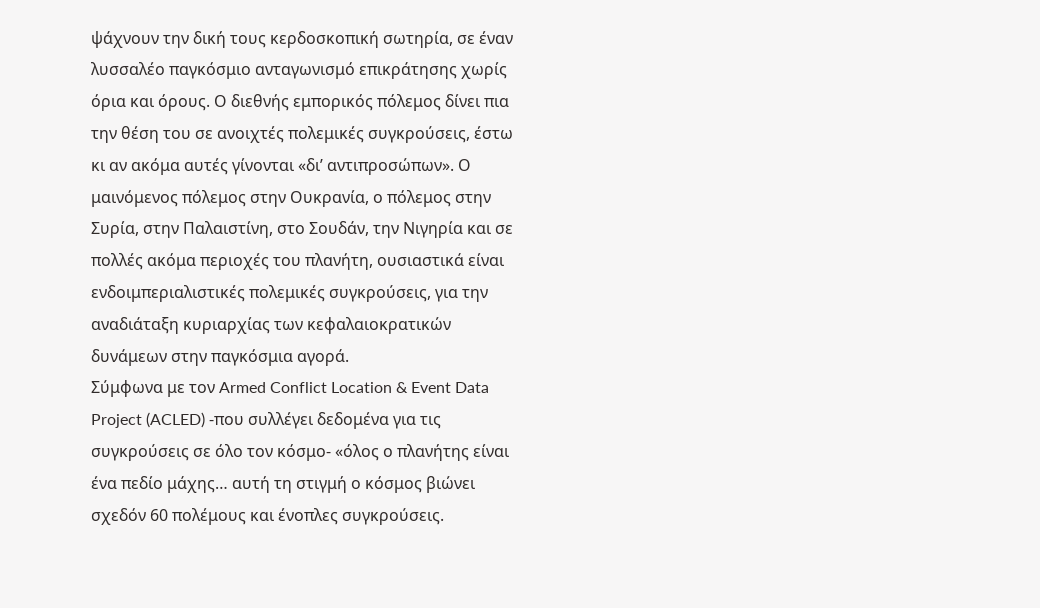ψάχνουν την δική τους κερδοσκοπική σωτηρία, σε έναν λυσσαλέο παγκόσμιο ανταγωνισμό επικράτησης χωρίς όρια και όρους. Ο διεθνής εμπορικός πόλεμος δίνει πια την θέση του σε ανοιχτές πολεμικές συγκρούσεις, έστω κι αν ακόμα αυτές γίνονται «δι’ αντιπροσώπων». Ο μαινόμενος πόλεμος στην Ουκρανία, ο πόλεμος στην Συρία, στην Παλαιστίνη, στο Σουδάν, την Νιγηρία και σε πολλές ακόμα περιοχές του πλανήτη, ουσιαστικά είναι ενδοιμπεριαλιστικές πολεμικές συγκρούσεις, για την αναδιάταξη κυριαρχίας των κεφαλαιοκρατικών δυνάμεων στην παγκόσμια αγορά.
Σύμφωνα με τον Armed Conflict Location & Event Data Project (ACLED) -που συλλέγει δεδομένα για τις συγκρούσεις σε όλο τον κόσμο- «όλος ο πλανήτης είναι ένα πεδίο μάχης… αυτή τη στιγμή ο κόσμος βιώνει σχεδόν 60 πολέμους και ένοπλες συγκρούσεις.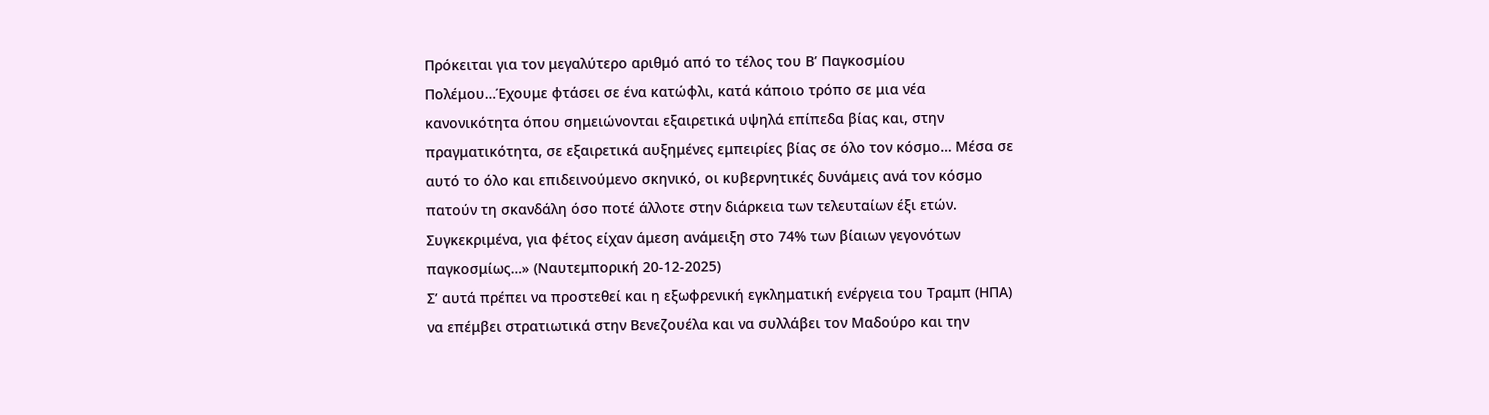Πρόκειται για τον μεγαλύτερο αριθμό από το τέλος του Β’ Παγκοσμίου Πολέμου…Έχουμε φτάσει σε ένα κατώφλι, κατά κάποιο τρόπο σε μια νέα κανονικότητα όπου σημειώνονται εξαιρετικά υψηλά επίπεδα βίας και, στην πραγματικότητα, σε εξαιρετικά αυξημένες εμπειρίες βίας σε όλο τον κόσμο… Μέσα σε αυτό το όλο και επιδεινούμενο σκηνικό, οι κυβερνητικές δυνάμεις ανά τον κόσμο πατούν τη σκανδάλη όσο ποτέ άλλοτε στην διάρκεια των τελευταίων έξι ετών. Συγκεκριμένα, για φέτος είχαν άμεση ανάμειξη στο 74% των βίαιων γεγονότων παγκοσμίως…» (Ναυτεμπορική 20-12-2025)
Σ’ αυτά πρέπει να προστεθεί και η εξωφρενική εγκληματική ενέργεια του Τραμπ (ΗΠΑ) να επέμβει στρατιωτικά στην Βενεζουέλα και να συλλάβει τον Μαδούρο και την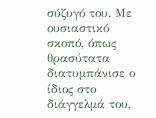σύζυγό του. Με ουσιαστικό σκοπό, όπως θρασύτατα διατυμπάνισε ο ίδιος στο διάγγελμά του,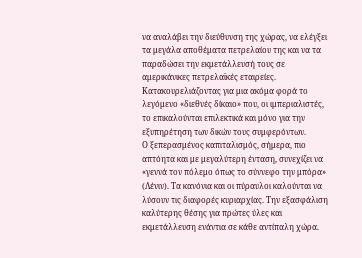να αναλάβει την διεύθυνση της χώρας, να ελέγξει τα μεγάλα αποθέματα πετρελαίου της και να τα παραδώσει την εκμετάλλευσή τους σε αμερικάνικες πετρελαϊκές εταιρείες. Κατακουρελιάζοντας για μια ακόμα φορά το λεγόμενο «διεθνές δίκαιο» που, οι ιμπεριαλιστές, το επικαλούνται επιλεκτικά και μόνο για την εξυπηρέτηση των δικών τους συμφερόντων.
Ο ξεπερασμένος καπιταλισμός, σήμερα, πιο απτόητα και με μεγαλύτερη ένταση, συνεχίζει να «γεννά τον πόλεμο όπως το σύννεφο την μπόρα» (Λένιν). Τα κανόνια και οι πύραυλοι καλούνται να λύσουν τις διαφορές κυριαρχίας. Την εξασφάλιση καλύτερης θέσης για πρώτες ύλες και εκμετάλλευση ενάντια σε κάθε αντίπαλη χώρα.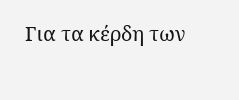Για τα κέρδη των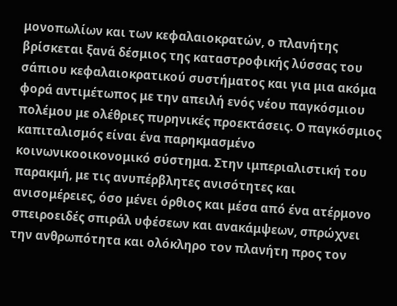μονοπωλίων και των κεφαλαιοκρατών, ο πλανήτης βρίσκεται ξανά δέσμιος της καταστροφικής λύσσας του σάπιου κεφαλαιοκρατικού συστήματος και για μια ακόμα φορά αντιμέτωπος με την απειλή ενός νέου παγκόσμιου πολέμου με ολέθριες πυρηνικές προεκτάσεις. Ο παγκόσμιος καπιταλισμός είναι ένα παρηκμασμένο κοινωνικοοικονομικό σύστημα. Στην ιμπεριαλιστική του παρακμή, με τις ανυπέρβλητες ανισότητες και ανισομέρειες, όσο μένει όρθιος και μέσα από ένα ατέρμονο σπειροειδές σπιράλ υφέσεων και ανακάμψεων, σπρώχνει την ανθρωπότητα και ολόκληρο τον πλανήτη προς τον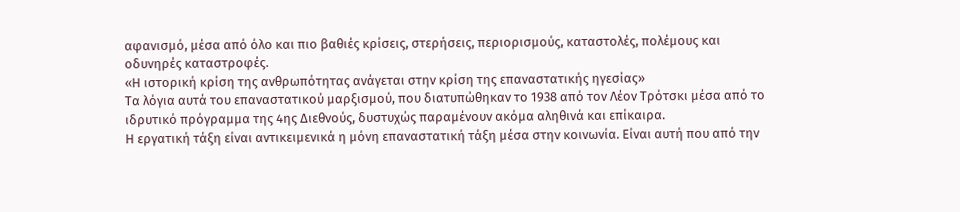αφανισμό, μέσα από όλο και πιο βαθιές κρίσεις, στερήσεις, περιορισμούς, καταστολές, πολέμους και οδυνηρές καταστροφές.
«Η ιστορική κρίση της ανθρωπότητας ανάγεται στην κρίση της επαναστατικής ηγεσίας»
Τα λόγια αυτά του επαναστατικού μαρξισμού, που διατυπώθηκαν το 1938 από τον Λέον Τρότσκι μέσα από το ιδρυτικό πρόγραμμα της 4ης Διεθνούς, δυστυχώς παραμένουν ακόμα αληθινά και επίκαιρα.
Η εργατική τάξη είναι αντικειμενικά η μόνη επαναστατική τάξη μέσα στην κοινωνία. Είναι αυτή που από την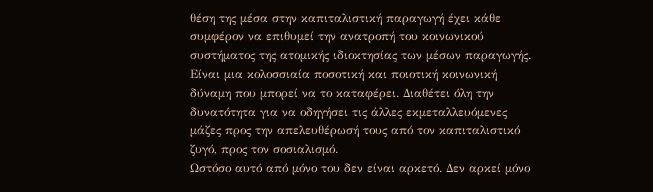θέση της μέσα στην καπιταλιστική παραγωγή έχει κάθε συμφέρον να επιθυμεί την ανατροπή του κοινωνικού συστήματος της ατομικής ιδιοκτησίας των μέσων παραγωγής. Είναι μια κολοσσιαία ποσοτική και ποιοτική κοινωνική δύναμη που μπορεί να το καταφέρει. Διαθέτει όλη την δυνατότητα για να οδηγήσει τις άλλες εκμεταλλευόμενες μάζες προς την απελευθέρωσή τους από τον καπιταλιστικό ζυγό, προς τον σοσιαλισμό.
Ωστόσο αυτό από μόνο του δεν είναι αρκετό. Δεν αρκεί μόνο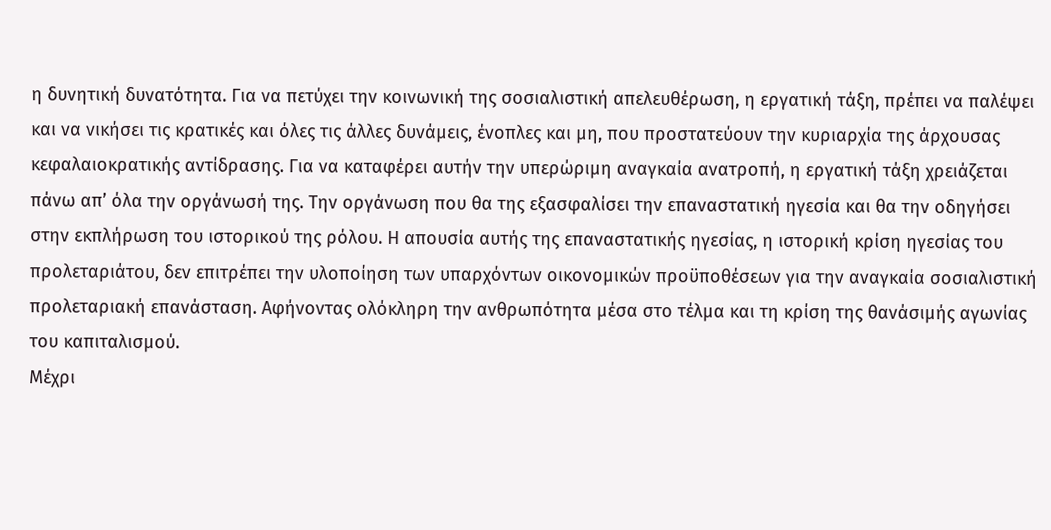η δυνητική δυνατότητα. Για να πετύχει την κοινωνική της σοσιαλιστική απελευθέρωση, η εργατική τάξη, πρέπει να παλέψει και να νικήσει τις κρατικές και όλες τις άλλες δυνάμεις, ένοπλες και μη, που προστατεύουν την κυριαρχία της άρχουσας κεφαλαιοκρατικής αντίδρασης. Για να καταφέρει αυτήν την υπερώριμη αναγκαία ανατροπή, η εργατική τάξη χρειάζεται πάνω απ’ όλα την οργάνωσή της. Την οργάνωση που θα της εξασφαλίσει την επαναστατική ηγεσία και θα την οδηγήσει στην εκπλήρωση του ιστορικού της ρόλου. Η απουσία αυτής της επαναστατικής ηγεσίας, η ιστορική κρίση ηγεσίας του προλεταριάτου, δεν επιτρέπει την υλοποίηση των υπαρχόντων οικονομικών προϋποθέσεων για την αναγκαία σοσιαλιστική προλεταριακή επανάσταση. Αφήνοντας ολόκληρη την ανθρωπότητα μέσα στο τέλμα και τη κρίση της θανάσιμής αγωνίας του καπιταλισμού.
Μέχρι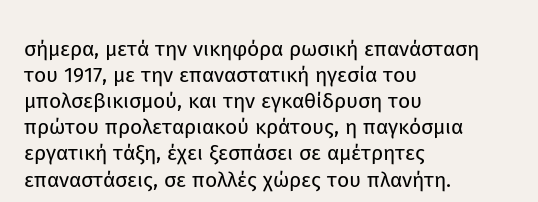σήμερα, μετά την νικηφόρα ρωσική επανάσταση του 1917, με την επαναστατική ηγεσία του μπολσεβικισμού, και την εγκαθίδρυση του πρώτου προλεταριακού κράτους, η παγκόσμια εργατική τάξη, έχει ξεσπάσει σε αμέτρητες επαναστάσεις, σε πολλές χώρες του πλανήτη.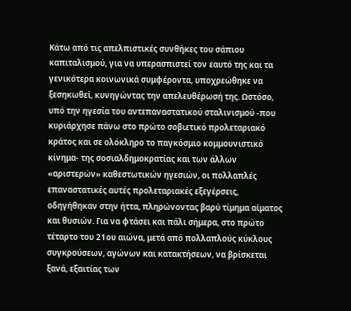Κάτω από τις απελπιστικές συνθήκες του σάπιου καπιταλισμού, για να υπερασπιστεί τον εαυτό της και τα γενικότερα κοινωνικά συμφέροντα, υποχρεώθηκε να ξεσηκωθεί, κυνηγώντας την απελευθέρωσή της. Ωστόσο, υπό την ηγεσία του αντεπαναστατικού σταλινισμού -που κυριάρχησε πάνω στο πρώτο σοβιετικό προλεταριακό κράτος και σε ολόκληρο το παγκόσμιο κομμουνιστικό κίνημα- της σοσιαλδημοκρατίας και των άλλων «αριστερών» καθεστωτικών ηγεσιών, οι πολλαπλές επαναστατικές αυτές προλεταριακές εξεγέρσεις, οδηγήθηκαν στην ήττα, πληρώνοντας βαρύ τίμημα αίματος και θυσιών. Για να φτάσει και πάλι σήμερα, στο πρώτο τέταρτο του 21ου αιώνα, μετά από πολλαπλούς κύκλους συγκρούσεων, αγώνων και κατακτήσεων, να βρίσκεται ξανά, εξαιτίας των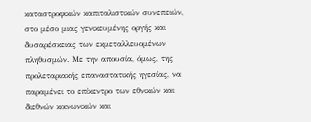καταστροφικών καπιταλιστικών συνεπειών, στο μέσο μιας γενικευμένης οργής και δυσαρέσκειας των εκμεταλλευομένων πληθυσμών. Με την απουσία, όμως, της προλεταριακής επαναστατικής ηγεσίας, να παραμένει το επίκεντρο των εθνικών και διεθνών κοινωνικών και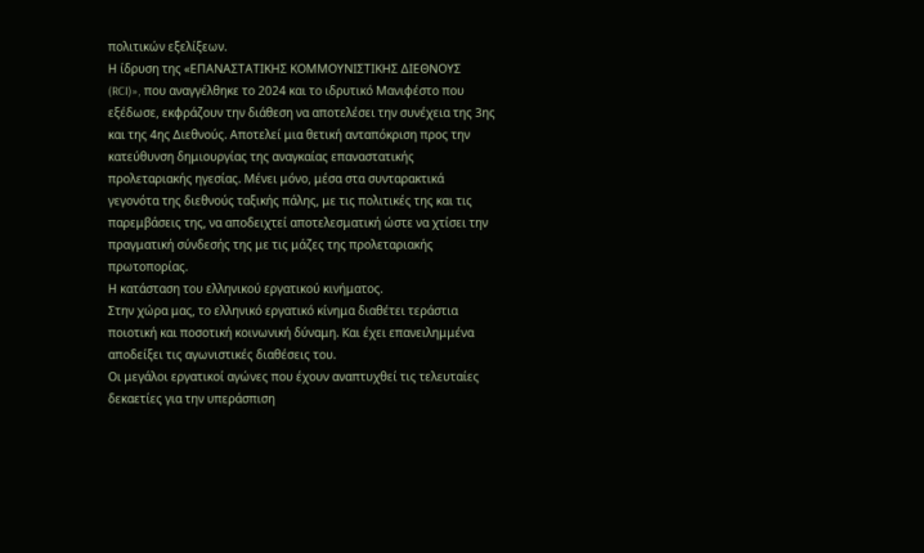πολιτικών εξελίξεων.
Η ίδρυση της «ΕΠΑΝΑΣΤΑΤΙΚΗΣ ΚΟΜΜΟΥΝΙΣΤΙΚΗΣ ΔΙΕΘΝΟΥΣ (RCI)», που αναγγέλθηκε το 2024 και το ιδρυτικό Μανιφέστο που εξέδωσε, εκφράζουν την διάθεση να αποτελέσει την συνέχεια της 3ης και της 4ης Διεθνούς. Αποτελεί μια θετική ανταπόκριση προς την κατεύθυνση δημιουργίας της αναγκαίας επαναστατικής προλεταριακής ηγεσίας. Μένει μόνο, μέσα στα συνταρακτικά γεγονότα της διεθνούς ταξικής πάλης, με τις πολιτικές της και τις παρεμβάσεις της, να αποδειχτεί αποτελεσματική ώστε να χτίσει την πραγματική σύνδεσής της με τις μάζες της προλεταριακής πρωτοπορίας.
Η κατάσταση του ελληνικού εργατικού κινήματος.
Στην χώρα μας, το ελληνικό εργατικό κίνημα διαθέτει τεράστια ποιοτική και ποσοτική κοινωνική δύναμη. Και έχει επανειλημμένα αποδείξει τις αγωνιστικές διαθέσεις του.
Οι μεγάλοι εργατικοί αγώνες που έχουν αναπτυχθεί τις τελευταίες δεκαετίες για την υπεράσπιση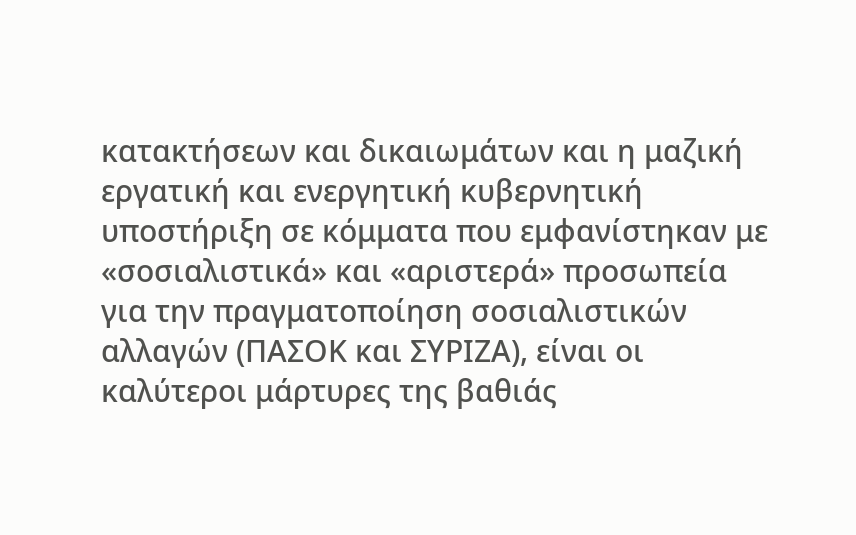κατακτήσεων και δικαιωμάτων και η μαζική εργατική και ενεργητική κυβερνητική υποστήριξη σε κόμματα που εμφανίστηκαν με «σοσιαλιστικά» και «αριστερά» προσωπεία για την πραγματοποίηση σοσιαλιστικών αλλαγών (ΠΑΣΟΚ και ΣΥΡΙΖΑ), είναι οι καλύτεροι μάρτυρες της βαθιάς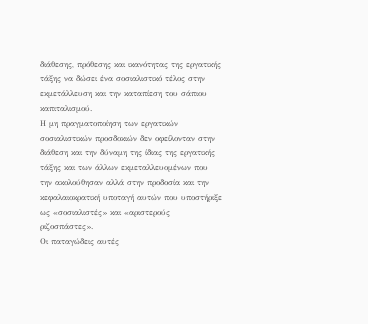διάθεσης, πρόθεσης και ικανότητας της εργατικής τάξης να δώσει ένα σοσιαλιστικό τέλος στην εκμετάλλευση και την καταπίεση του σάπιου καπιταλισμού.
Η μη πραγματοποίηση των εργατικών σοσιαλιστικών προσδοκιών δεν οφείλονταν στην διάθεση και την δύναμη της ίδιας της εργατικής τάξης και των άλλων εκμεταλλευομένων που την ακολούθησαν αλλά στην προδοσία και την κεφαλαιοκρατική υποταγή αυτών που υποστήριξε ως «σοσιαλιστές» και «αριστερούς ριζοσπάστες».
Οι παταγώδεις αυτές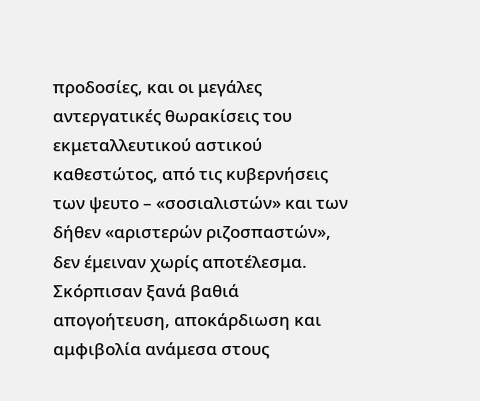προδοσίες, και οι μεγάλες αντεργατικές θωρακίσεις του εκμεταλλευτικού αστικού καθεστώτος, από τις κυβερνήσεις των ψευτο – «σοσιαλιστών» και των δήθεν «αριστερών ριζοσπαστών», δεν έμειναν χωρίς αποτέλεσμα. Σκόρπισαν ξανά βαθιά απογοήτευση, αποκάρδιωση και αμφιβολία ανάμεσα στους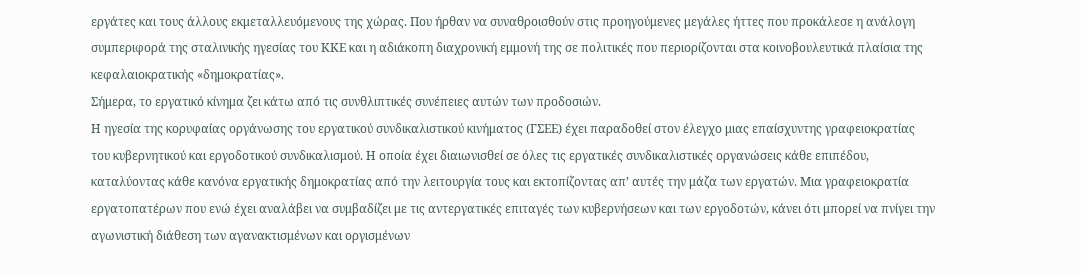εργάτες και τους άλλους εκμεταλλευόμενους της χώρας. Που ήρθαν να συναθροισθούν στις προηγούμενες μεγάλες ήττες που προκάλεσε η ανάλογη συμπεριφορά της σταλινικής ηγεσίας του ΚΚΕ και η αδιάκοπη διαχρονική εμμονή της σε πολιτικές που περιορίζονται στα κοινοβουλευτικά πλαίσια της κεφαλαιοκρατικής «δημοκρατίας».
Σήμερα, το εργατικό κίνημα ζει κάτω από τις συνθλιπτικές συνέπειες αυτών των προδοσιών.
Η ηγεσία της κορυφαίας οργάνωσης του εργατικού συνδικαλιστικού κινήματος (ΓΣΕΕ) έχει παραδοθεί στον έλεγχο μιας επαίσχυντης γραφειοκρατίας του κυβερνητικού και εργοδοτικού συνδικαλισμού. Η οποία έχει διαιωνισθεί σε όλες τις εργατικές συνδικαλιστικές οργανώσεις κάθε επιπέδου, καταλύοντας κάθε κανόνα εργατικής δημοκρατίας από την λειτουργία τους και εκτοπίζοντας απ’ αυτές την μάζα των εργατών. Μια γραφειοκρατία εργατοπατέρων που ενώ έχει αναλάβει να συμβαδίζει με τις αντεργατικές επιταγές των κυβερνήσεων και των εργοδοτών, κάνει ότι μπορεί να πνίγει την αγωνιστική διάθεση των αγανακτισμένων και οργισμένων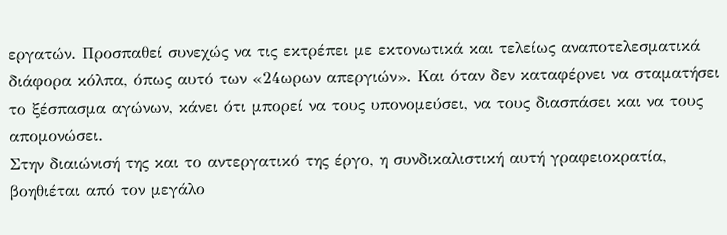εργατών. Προσπαθεί συνεχώς να τις εκτρέπει με εκτονωτικά και τελείως αναποτελεσματικά διάφορα κόλπα, όπως αυτό των «24ωρων απεργιών». Και όταν δεν καταφέρνει να σταματήσει το ξέσπασμα αγώνων, κάνει ότι μπορεί να τους υπονομεύσει, να τους διασπάσει και να τους απομονώσει.
Στην διαιώνισή της και το αντεργατικό της έργο, η συνδικαλιστική αυτή γραφειοκρατία, βοηθιέται από τον μεγάλο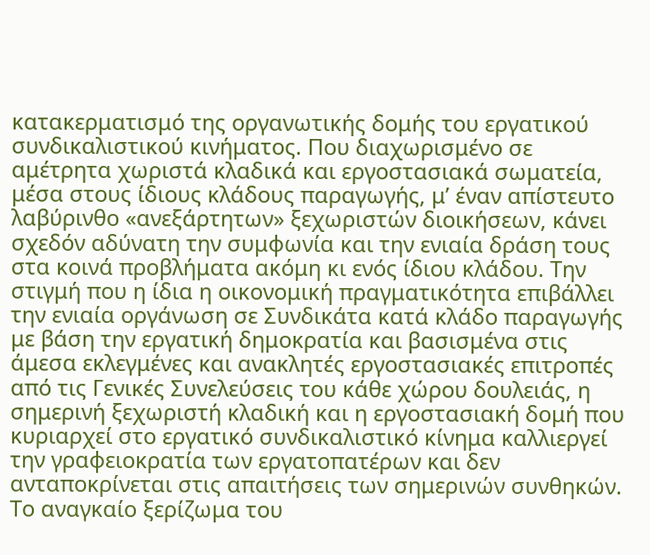κατακερματισμό της οργανωτικής δομής του εργατικού συνδικαλιστικού κινήματος. Που διαχωρισμένο σε αμέτρητα χωριστά κλαδικά και εργοστασιακά σωματεία, μέσα στους ίδιους κλάδους παραγωγής, μ’ έναν απίστευτο λαβύρινθο «ανεξάρτητων» ξεχωριστών διοικήσεων, κάνει σχεδόν αδύνατη την συμφωνία και την ενιαία δράση τους στα κοινά προβλήματα ακόμη κι ενός ίδιου κλάδου. Την στιγμή που η ίδια η οικονομική πραγματικότητα επιβάλλει την ενιαία οργάνωση σε Συνδικάτα κατά κλάδο παραγωγής με βάση την εργατική δημοκρατία και βασισμένα στις άμεσα εκλεγμένες και ανακλητές εργοστασιακές επιτροπές από τις Γενικές Συνελεύσεις του κάθε χώρου δουλειάς, η σημερινή ξεχωριστή κλαδική και η εργοστασιακή δομή που κυριαρχεί στο εργατικό συνδικαλιστικό κίνημα καλλιεργεί την γραφειοκρατία των εργατοπατέρων και δεν ανταποκρίνεται στις απαιτήσεις των σημερινών συνθηκών.
Το αναγκαίο ξερίζωμα του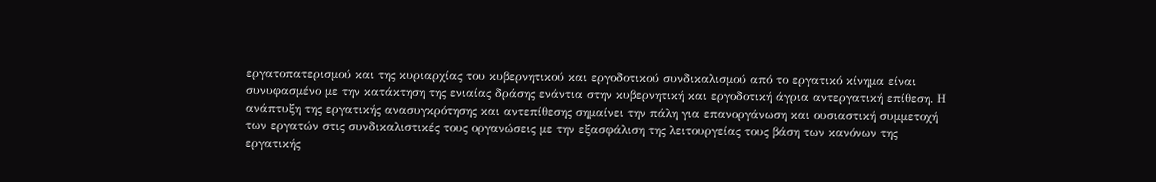εργατοπατερισμού και της κυριαρχίας του κυβερνητικού και εργοδοτικού συνδικαλισμού από το εργατικό κίνημα είναι συνυφασμένο με την κατάκτηση της ενιαίας δράσης ενάντια στην κυβερνητική και εργοδοτική άγρια αντεργατική επίθεση. Η ανάπτυξη της εργατικής ανασυγκρότησης και αντεπίθεσης σημαίνει την πάλη για επανοργάνωση και ουσιαστική συμμετοχή των εργατών στις συνδικαλιστικές τους οργανώσεις με την εξασφάλιση της λειτουργείας τους βάση των κανόνων της εργατικής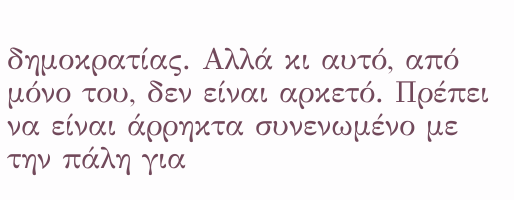δημοκρατίας. Αλλά κι αυτό, από μόνο του, δεν είναι αρκετό. Πρέπει να είναι άρρηκτα συνενωμένο με την πάλη για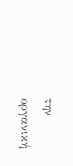την οργανική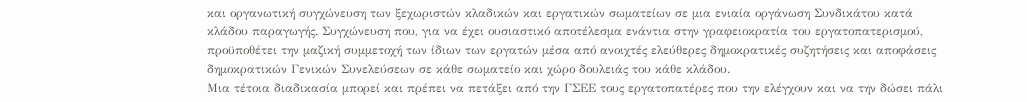και οργανωτική συγχώνευση των ξεχωριστών κλαδικών και εργατικών σωματείων σε μια ενιαία οργάνωση Συνδικάτου κατά κλάδου παραγωγής. Συγχώνευση που, για να έχει ουσιαστικό αποτέλεσμα ενάντια στην γραφειοκρατία του εργατοπατερισμού, προϋποθέτει την μαζική συμμετοχή των ίδιων των εργατών μέσα από ανοιχτές ελεύθερες δημοκρατικές συζητήσεις και αποφάσεις δημοκρατικών Γενικών Συνελεύσεων σε κάθε σωματείο και χώρο δουλειάς του κάθε κλάδου.
Μια τέτοια διαδικασία μπορεί και πρέπει να πετάξει από την ΓΣΕΕ τους εργατοπατέρες που την ελέγχουν και να την δώσει πάλι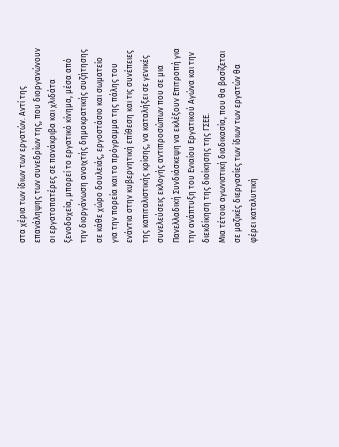στα χέρια των ίδιων των εργατών. Αντί της επανάληψης των συνεδρίων της, που διοργανώνουν οι εργατοπατέρες σε πανάκριβα και χλιδάτα ξενοδοχεία, μπορεί το εργατικό κίνημα, μέσα από την διοργάνωση ανοιχτής δημοκρατικής συζήτησης σε κάθε χώρο δουλειάς, εργοστάσιο και σωματείο για την πορεία και το πρόγραμμα της πάλης του ενάντια στην κυβερνητική επίθεση και τις συνέπειες της καπιταλιστικής κρίσης, να καταλήξει σε γενικές συνελεύσεις εκλογής αντιπροσώπων που σε μια Πανελλαδική Συνδιάσκεψη να εκλέξουν Επιτροπή για την ανάπτυξη του Ενιαίου Εργατικού Αγώνα και την διεκδίκηση της διοίκησης της ΓΣΕΕ.
Μια τέτοια αγωνιστική διαδικασία, που θα βασίζεται σε μαζικές διεργασίες των ίδιων των εργατών θα φέρει καταλυτική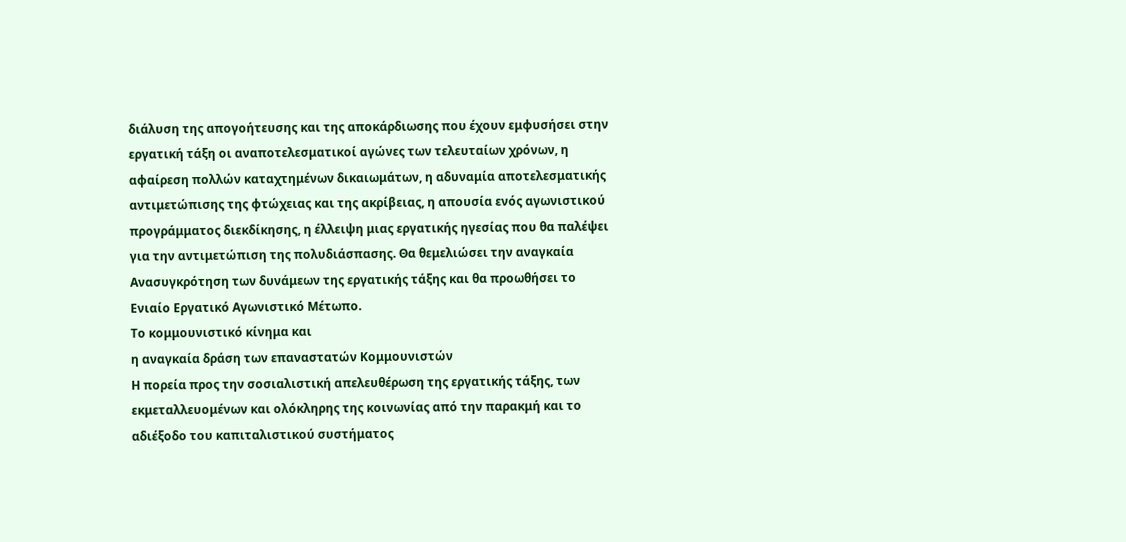διάλυση της απογοήτευσης και της αποκάρδιωσης που έχουν εμφυσήσει στην εργατική τάξη οι αναποτελεσματικοί αγώνες των τελευταίων χρόνων, η αφαίρεση πολλών καταχτημένων δικαιωμάτων, η αδυναμία αποτελεσματικής αντιμετώπισης της φτώχειας και της ακρίβειας, η απουσία ενός αγωνιστικού προγράμματος διεκδίκησης, η έλλειψη μιας εργατικής ηγεσίας που θα παλέψει για την αντιμετώπιση της πολυδιάσπασης. Θα θεμελιώσει την αναγκαία Ανασυγκρότηση των δυνάμεων της εργατικής τάξης και θα προωθήσει το Ενιαίο Εργατικό Αγωνιστικό Μέτωπο.
Το κομμουνιστικό κίνημα και
η αναγκαία δράση των επαναστατών Κομμουνιστών
Η πορεία προς την σοσιαλιστική απελευθέρωση της εργατικής τάξης, των εκμεταλλευομένων και ολόκληρης της κοινωνίας από την παρακμή και το αδιέξοδο του καπιταλιστικού συστήματος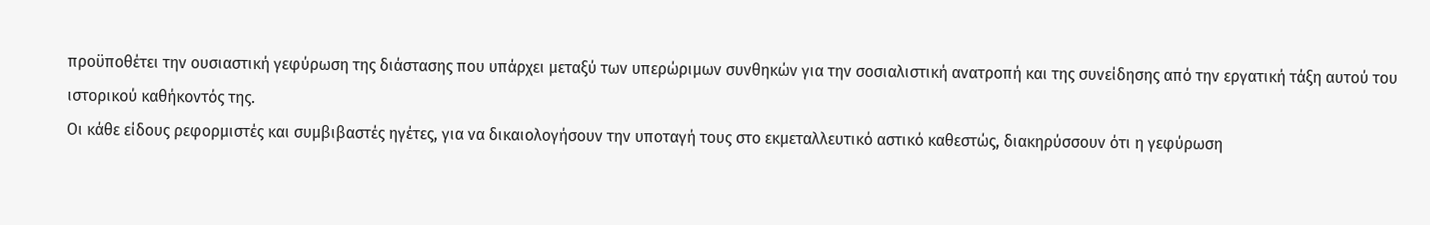προϋποθέτει την ουσιαστική γεφύρωση της διάστασης που υπάρχει μεταξύ των υπερώριμων συνθηκών για την σοσιαλιστική ανατροπή και της συνείδησης από την εργατική τάξη αυτού του ιστορικού καθήκοντός της.
Οι κάθε είδους ρεφορμιστές και συμβιβαστές ηγέτες, για να δικαιολογήσουν την υποταγή τους στο εκμεταλλευτικό αστικό καθεστώς, διακηρύσσουν ότι η γεφύρωση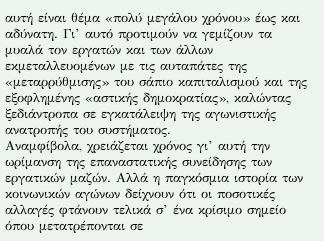αυτή είναι θέμα «πολύ μεγάλου χρόνου» έως και αδύνατη. Γι’ αυτό προτιμούν να γεμίζουν τα μυαλά τον εργατών και των άλλων εκμεταλλευομένων με τις αυταπάτες της «μεταρρύθμισης» του σάπιο καπιταλισμού και της εξοφλημένης «αστικής δημοκρατίας», καλώντας ξεδιάντροπα σε εγκατάλειψη της αγωνιστικής ανατροπής του συστήματος.
Αναμφίβολα, χρειάζεται χρόνος γι’ αυτή την ωρίμανση της επαναστατικής συνείδησης των εργατικών μαζών. Αλλά η παγκόσμια ιστορία των κοινωνικών αγώνων δείχνουν ότι οι ποσοτικές αλλαγές φτάνουν τελικά σ’ ένα κρίσιμο σημείο όπου μετατρέπονται σε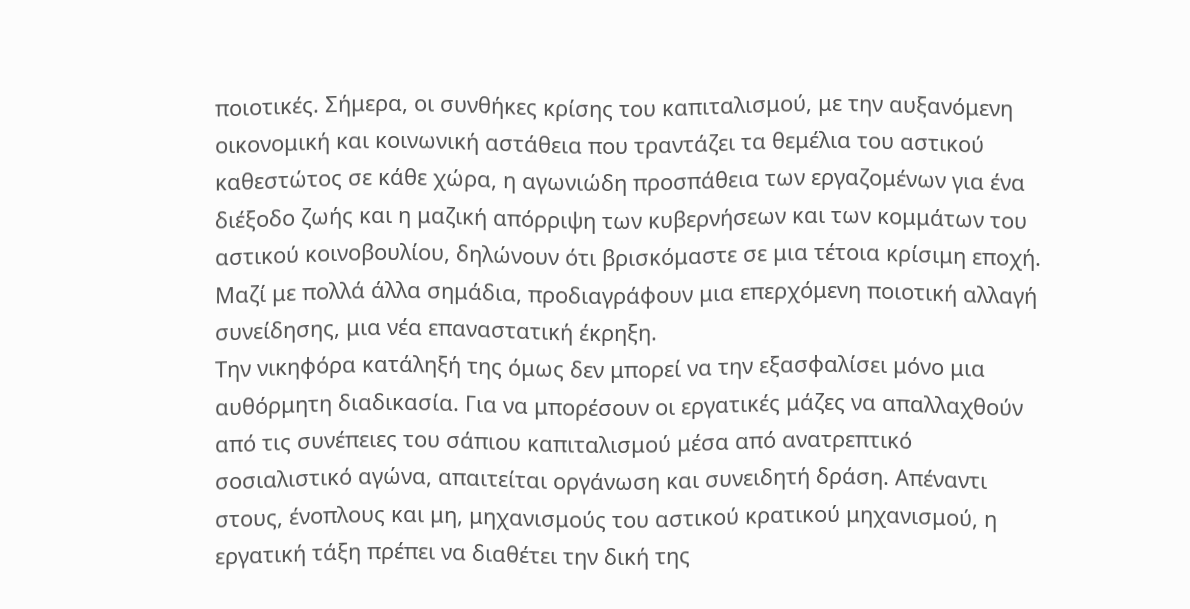ποιοτικές. Σήμερα, οι συνθήκες κρίσης του καπιταλισμού, με την αυξανόμενη οικονομική και κοινωνική αστάθεια που τραντάζει τα θεμέλια του αστικού καθεστώτος σε κάθε χώρα, η αγωνιώδη προσπάθεια των εργαζομένων για ένα διέξοδο ζωής και η μαζική απόρριψη των κυβερνήσεων και των κομμάτων του αστικού κοινοβουλίου, δηλώνουν ότι βρισκόμαστε σε μια τέτοια κρίσιμη εποχή. Μαζί με πολλά άλλα σημάδια, προδιαγράφουν μια επερχόμενη ποιοτική αλλαγή συνείδησης, μια νέα επαναστατική έκρηξη.
Την νικηφόρα κατάληξή της όμως δεν μπορεί να την εξασφαλίσει μόνο μια αυθόρμητη διαδικασία. Για να μπορέσουν οι εργατικές μάζες να απαλλαχθούν από τις συνέπειες του σάπιου καπιταλισμού μέσα από ανατρεπτικό σοσιαλιστικό αγώνα, απαιτείται οργάνωση και συνειδητή δράση. Απέναντι στους, ένοπλους και μη, μηχανισμούς του αστικού κρατικού μηχανισμού, η εργατική τάξη πρέπει να διαθέτει την δική της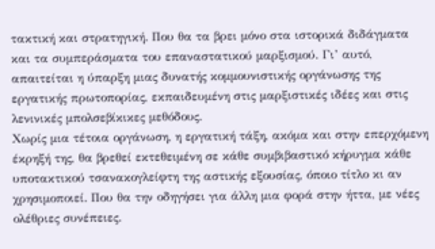τακτική και στρατηγική. Που θα τα βρει μόνο στα ιστορικά διδάγματα και τα συμπεράσματα του επαναστατικού μαρξισμού. Γι’ αυτό, απαιτείται η ύπαρξη μιας δυνατής κομμουνιστικής οργάνωσης της εργατικής πρωτοπορίας, εκπαιδευμένη στις μαρξιστικές ιδέες και στις λενινικές μπολσεβίκικες μεθόδους.
Χωρίς μια τέτοια οργάνωση, η εργατική τάξη, ακόμα και στην επερχόμενη έκρηξή της, θα βρεθεί εκτεθειμένη σε κάθε συμβιβαστικό κήρυγμα κάθε υποτακτικού τσανακογλείφτη της αστικής εξουσίας, όποιο τίτλο κι αν χρησιμοποιεί. Που θα την οδηγήσει για άλλη μια φορά στην ήττα, με νέες ολέθριες συνέπειες.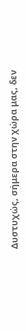Δυστυχώς, σήμερα στην χώρα μας, δεν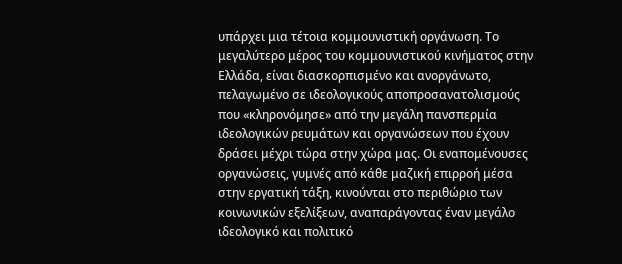υπάρχει μια τέτοια κομμουνιστική οργάνωση. Το μεγαλύτερο μέρος του κομμουνιστικού κινήματος στην Ελλάδα, είναι διασκορπισμένο και ανοργάνωτο, πελαγωμένο σε ιδεολογικούς αποπροσανατολισμούς που «κληρονόμησε» από την μεγάλη πανσπερμία ιδεολογικών ρευμάτων και οργανώσεων που έχουν δράσει μέχρι τώρα στην χώρα μας. Οι εναπομένουσες οργανώσεις, γυμνές από κάθε μαζική επιρροή μέσα στην εργατική τάξη, κινούνται στο περιθώριο των κοινωνικών εξελίξεων, αναπαράγοντας έναν μεγάλο ιδεολογικό και πολιτικό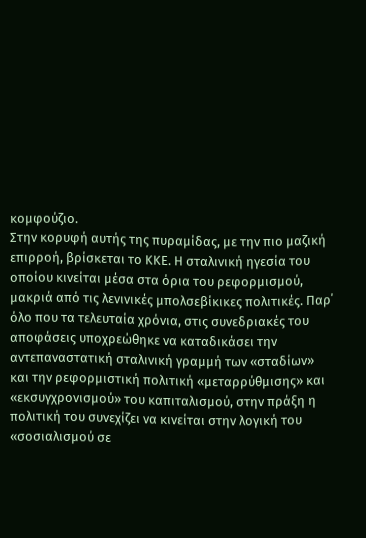κομφούζιο.
Στην κορυφή αυτής της πυραμίδας, με την πιο μαζική επιρροή, βρίσκεται το ΚΚΕ. Η σταλινική ηγεσία του οποίου κινείται μέσα στα όρια του ρεφορμισμού, μακριά από τις λενινικές μπολσεβίκικες πολιτικές. Παρ΄ όλο που τα τελευταία χρόνια, στις συνεδριακές του αποφάσεις υποχρεώθηκε να καταδικάσει την αντεπαναστατική σταλινική γραμμή των «σταδίων» και την ρεφορμιστική πολιτική «μεταρρύθμισης» και «εκσυγχρονισμού» του καπιταλισμού, στην πράξη η πολιτική του συνεχίζει να κινείται στην λογική του «σοσιαλισμού σε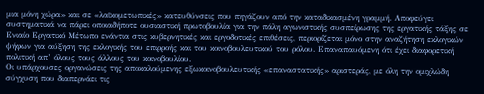μια μόνη χώρα» και σε «λαϊκομετωπικές» κατευθύνσεις που πηγάζουν από την καταδικασμένη γραμμή. Αποφεύγει συστηματικά να πάρει οποιαδήποτε ουσιαστική πρωτοβουλία για την πάλη αγωνιστικής συσπείρωσης της εργατικής τάξης σε Ενιαίο Εργατικό Μέτωπο ενάντια στις κυβερνητικές και εργοδοτικές επιθέσεις, περιορίζεται μόνο στην αναζήτηση εκλογικών ψήφων για αύξηση της εκλογικής του επιρροής και του κοινοβουλευτικού του ρόλου. Επαναπαυόμενη ότι έχει διαφορετική πολιτική απ’ όλους τους άλλους του κοινοβουλίου.
Οι υπάρχουσες οργανώσεις της αποκαλούμενης εξωκοινοβουλευτικής «επαναστατικής» αριστεράς, με όλη την ομιχλώδη σύγχυση που διαπερνάει τις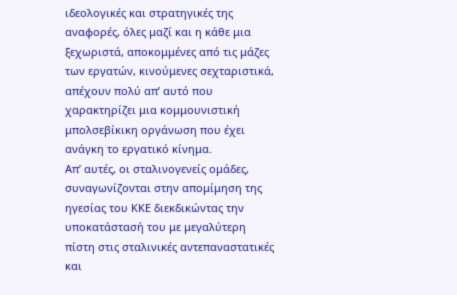ιδεολογικές και στρατηγικές της αναφορές, όλες μαζί και η κάθε μια ξεχωριστά, αποκομμένες από τις μάζες των εργατών, κινούμενες σεχταριστικά, απέχουν πολύ απ’ αυτό που χαρακτηρίζει μια κομμουνιστική μπολσεβίκικη οργάνωση που έχει ανάγκη το εργατικό κίνημα.
Απ’ αυτές, οι σταλινογενείς ομάδες, συναγωνίζονται στην απομίμηση της ηγεσίας του ΚΚΕ διεκδικώντας την υποκατάστασή του με μεγαλύτερη πίστη στις σταλινικές αντεπαναστατικές και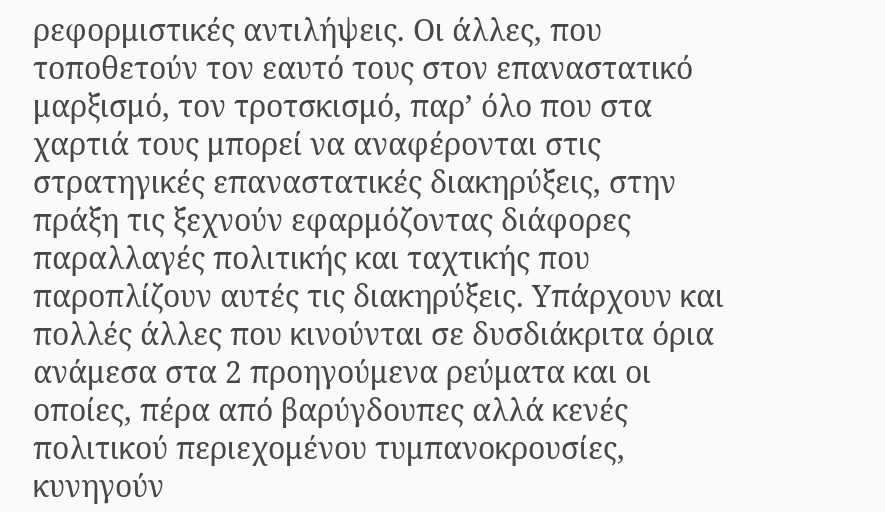ρεφορμιστικές αντιλήψεις. Οι άλλες, που τοποθετούν τον εαυτό τους στον επαναστατικό μαρξισμό, τον τροτσκισμό, παρ’ όλο που στα χαρτιά τους μπορεί να αναφέρονται στις στρατηγικές επαναστατικές διακηρύξεις, στην πράξη τις ξεχνούν εφαρμόζοντας διάφορες παραλλαγές πολιτικής και ταχτικής που παροπλίζουν αυτές τις διακηρύξεις. Υπάρχουν και πολλές άλλες που κινούνται σε δυσδιάκριτα όρια ανάμεσα στα 2 προηγούμενα ρεύματα και οι οποίες, πέρα από βαρύγδουπες αλλά κενές πολιτικού περιεχομένου τυμπανοκρουσίες, κυνηγούν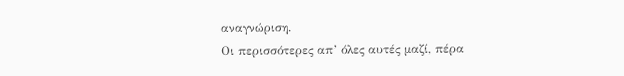αναγνώριση.
Οι περισσότερες απ’ όλες αυτές μαζί, πέρα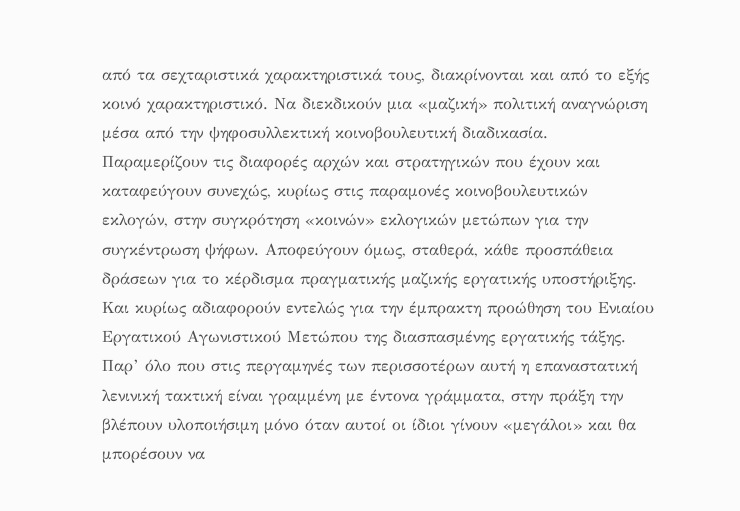από τα σεχταριστικά χαρακτηριστικά τους, διακρίνονται και από το εξής κοινό χαρακτηριστικό. Να διεκδικούν μια «μαζική» πολιτική αναγνώριση μέσα από την ψηφοσυλλεκτική κοινοβουλευτική διαδικασία. Παραμερίζουν τις διαφορές αρχών και στρατηγικών που έχουν και καταφεύγουν συνεχώς, κυρίως στις παραμονές κοινοβουλευτικών εκλογών, στην συγκρότηση «κοινών» εκλογικών μετώπων για την συγκέντρωση ψήφων. Αποφεύγουν όμως, σταθερά, κάθε προσπάθεια δράσεων για το κέρδισμα πραγματικής μαζικής εργατικής υποστήριξης. Και κυρίως αδιαφορούν εντελώς για την έμπρακτη προώθηση του Ενιαίου Εργατικού Αγωνιστικού Μετώπου της διασπασμένης εργατικής τάξης. Παρ’ όλο που στις περγαμηνές των περισσοτέρων αυτή η επαναστατική λενινική τακτική είναι γραμμένη με έντονα γράμματα, στην πράξη την βλέπουν υλοποιήσιμη μόνο όταν αυτοί οι ίδιοι γίνουν «μεγάλοι» και θα μπορέσουν να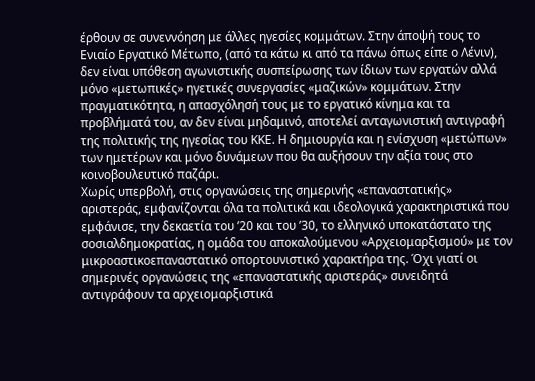έρθουν σε συνεννόηση με άλλες ηγεσίες κομμάτων. Στην άποψή τους το Ενιαίο Εργατικό Μέτωπο, (από τα κάτω κι από τα πάνω όπως είπε ο Λένιν), δεν είναι υπόθεση αγωνιστικής συσπείρωσης των ίδιων των εργατών αλλά μόνο «μετωπικές» ηγετικές συνεργασίες «μαζικών» κομμάτων. Στην πραγματικότητα, η απασχόλησή τους με το εργατικό κίνημα και τα προβλήματά του, αν δεν είναι μηδαμινό, αποτελεί ανταγωνιστική αντιγραφή της πολιτικής της ηγεσίας του ΚΚΕ. Η δημιουργία και η ενίσχυση «μετώπων» των ημετέρων και μόνο δυνάμεων που θα αυξήσουν την αξία τους στο κοινοβουλευτικό παζάρι.
Χωρίς υπερβολή, στις οργανώσεις της σημερινής «επαναστατικής» αριστεράς, εμφανίζονται όλα τα πολιτικά και ιδεολογικά χαρακτηριστικά που εμφάνισε, την δεκαετία του ’20 και του ’30, το ελληνικό υποκατάστατο της σοσιαλδημοκρατίας, η ομάδα του αποκαλούμενου «Αρχειομαρξισμού» με τον μικροαστικοεπαναστατικό οπορτουνιστικό χαρακτήρα της. Όχι γιατί οι σημερινές οργανώσεις της «επαναστατικής αριστεράς» συνειδητά αντιγράφουν τα αρχειομαρξιστικά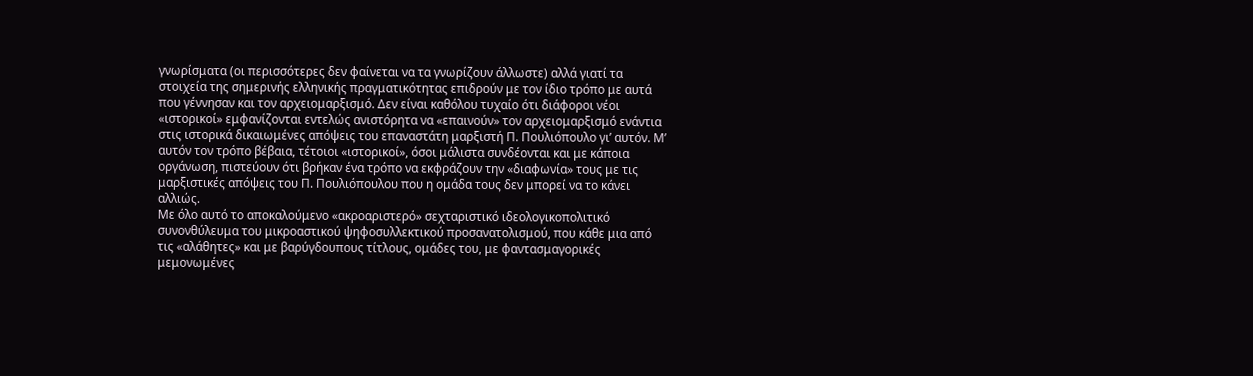γνωρίσματα (οι περισσότερες δεν φαίνεται να τα γνωρίζουν άλλωστε) αλλά γιατί τα στοιχεία της σημερινής ελληνικής πραγματικότητας επιδρούν με τον ίδιο τρόπο με αυτά που γέννησαν και τον αρχειομαρξισμό. Δεν είναι καθόλου τυχαίο ότι διάφοροι νέοι «ιστορικοί» εμφανίζονται εντελώς ανιστόρητα να «επαινούν» τον αρχειομαρξισμό ενάντια στις ιστορικά δικαιωμένες απόψεις του επαναστάτη μαρξιστή Π. Πουλιόπουλο γι’ αυτόν. Μ’ αυτόν τον τρόπο βέβαια, τέτοιοι «ιστορικοί», όσοι μάλιστα συνδέονται και με κάποια οργάνωση, πιστεύουν ότι βρήκαν ένα τρόπο να εκφράζουν την «διαφωνία» τους με τις μαρξιστικές απόψεις του Π. Πουλιόπουλου που η ομάδα τους δεν μπορεί να το κάνει αλλιώς.
Με όλο αυτό το αποκαλούμενο «ακροαριστερό» σεχταριστικό ιδεολογικοπολιτικό συνονθύλευμα του μικροαστικού ψηφοσυλλεκτικού προσανατολισμού, που κάθε μια από τις «αλάθητες» και με βαρύγδουπους τίτλους, ομάδες του, με φαντασμαγορικές μεμονωμένες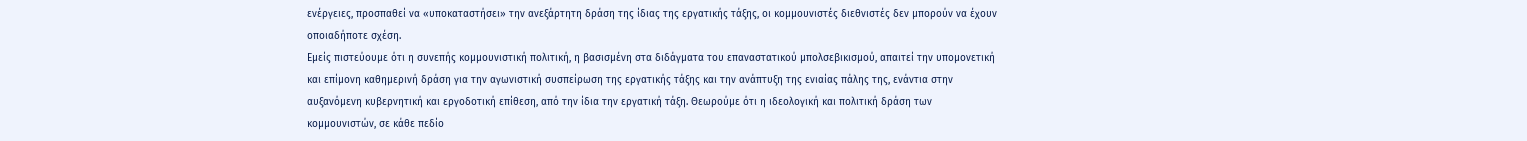ενέργειες, προσπαθεί να «υποκαταστήσει» την ανεξάρτητη δράση της ίδιας της εργατικής τάξης, οι κομμουνιστές διεθνιστές δεν μπορούν να έχουν οποιαδήποτε σχέση.
Εμείς πιστεύουμε ότι η συνεπής κομμουνιστική πολιτική, η βασισμένη στα διδάγματα του επαναστατικού μπολσεβικισμού, απαιτεί την υπομονετική και επίμονη καθημερινή δράση για την αγωνιστική συσπείρωση της εργατικής τάξης και την ανάπτυξη της ενιαίας πάλης της, ενάντια στην αυξανόμενη κυβερνητική και εργοδοτική επίθεση, από την ίδια την εργατική τάξη. Θεωρούμε ότι η ιδεολογική και πολιτική δράση των κομμουνιστών, σε κάθε πεδίο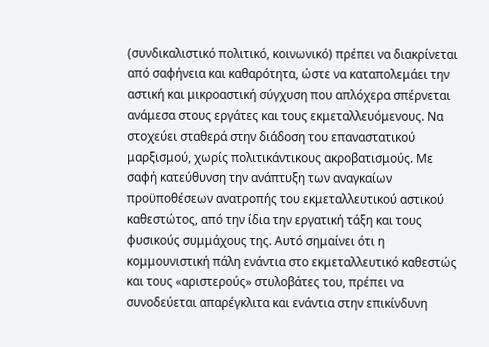(συνδικαλιστικό πολιτικό, κοινωνικό) πρέπει να διακρίνεται από σαφήνεια και καθαρότητα, ώστε να καταπολεμάει την αστική και μικροαστική σύγχυση που απλόχερα σπέρνεται ανάμεσα στους εργάτες και τους εκμεταλλευόμενους. Να στοχεύει σταθερά στην διάδοση του επαναστατικού μαρξισμού, χωρίς πολιτικάντικους ακροβατισμούς. Με σαφή κατεύθυνση την ανάπτυξη των αναγκαίων προϋποθέσεων ανατροπής του εκμεταλλευτικού αστικού καθεστώτος, από την ίδια την εργατική τάξη και τους φυσικούς συμμάχους της. Αυτό σημαίνει ότι η κομμουνιστική πάλη ενάντια στο εκμεταλλευτικό καθεστώς και τους «αριστερούς» στυλοβάτες του, πρέπει να συνοδεύεται απαρέγκλιτα και ενάντια στην επικίνδυνη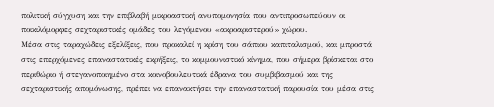πολιτική σύγχυση και την επιβλαβή μικροαστική ανυπομονησία που αντιπροσωπεύουν οι ποικιλόμορφες σεχταριστικές ομάδες του λεγόμενου «ακροαριστερού» χώρου.
Μέσα στις ταραχώδεις εξελίξεις, που προκαλεί η κρίση του σάπιου καπιταλισμού, και μπροστά στις επερχόμενες επαναστατικές εκρήξεις, το κομμουνιστικό κίνημα, που σήμερα βρίσκεται στο περιθώριο ή στεγανοποιημένο στα κοινοβουλευτικά έδρανα του συμβιβασμού και της σεχταριστικής απομόνωσης, πρέπει να επανακτήσει την επαναστατική παρουσία του μέσα στις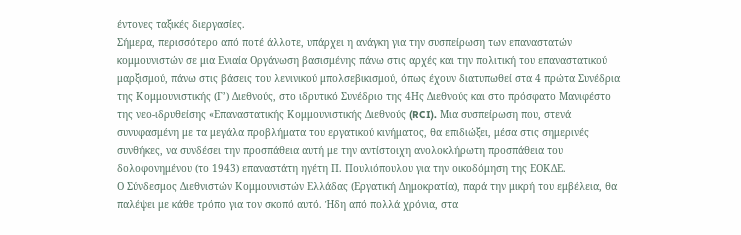έντονες ταξικές διεργασίες.
Σήμερα, περισσότερο από ποτέ άλλοτε, υπάρχει η ανάγκη για την συσπείρωση των επαναστατών κομμουνιστών σε μια Ενιαία Οργάνωση βασισμένης πάνω στις αρχές και την πολιτική του επαναστατικού μαρξισμού, πάνω στις βάσεις του λενινικού μπολσεβικισμού, όπως έχουν διατυπωθεί στα 4 πρώτα Συνέδρια της Κομμουνιστικής (Γ’) Διεθνούς, στο ιδρυτικό Συνέδριο της 4Ης Διεθνούς και στο πρόσφατο Μανιφέστο της νεο-ιδρυθείσης «Επαναστατικής Κομμουνιστικής Διεθνούς (RCI). Μια συσπείρωση που, στενά συνυφασμένη με τα μεγάλα προβλήματα του εργατικού κινήματος, θα επιδιώξει, μέσα στις σημερινές συνθήκες, να συνδέσει την προσπάθεια αυτή με την αντίστοιχη ανολοκλήρωτη προσπάθεια του δολοφονημένου (το 1943) επαναστάτη ηγέτη Π. Πουλιόπουλου για την οικοδόμηση της ΕΟΚΔΕ.
Ο Σύνδεσμος Διεθνιστών Κομμουνιστών Ελλάδας (Εργατική Δημοκρατία), παρά την μικρή του εμβέλεια, θα παλέψει με κάθε τρόπο για τον σκοπό αυτό. Ήδη από πολλά χρόνια, στα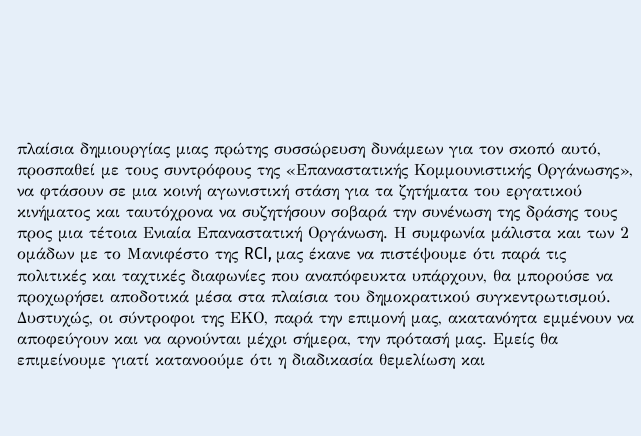πλαίσια δημιουργίας μιας πρώτης συσσώρευση δυνάμεων για τον σκοπό αυτό, προσπαθεί με τους συντρόφους της «Επαναστατικής Κομμουνιστικής Οργάνωσης», να φτάσουν σε μια κοινή αγωνιστική στάση για τα ζητήματα του εργατικού κινήματος και ταυτόχρονα να συζητήσουν σοβαρά την συνένωση της δράσης τους προς μια τέτοια Ενιαία Επαναστατική Οργάνωση. Η συμφωνία μάλιστα και των 2 ομάδων με το Μανιφέστο της RCI, μας έκανε να πιστέψουμε ότι παρά τις πολιτικές και ταχτικές διαφωνίες που αναπόφευκτα υπάρχουν, θα μπορούσε να προχωρήσει αποδοτικά μέσα στα πλαίσια του δημοκρατικού συγκεντρωτισμού. Δυστυχώς, οι σύντροφοι της ΕΚΟ, παρά την επιμονή μας, ακατανόητα εμμένουν να αποφεύγουν και να αρνούνται μέχρι σήμερα, την πρότασή μας. Εμείς θα επιμείνουμε γιατί κατανοούμε ότι η διαδικασία θεμελίωση και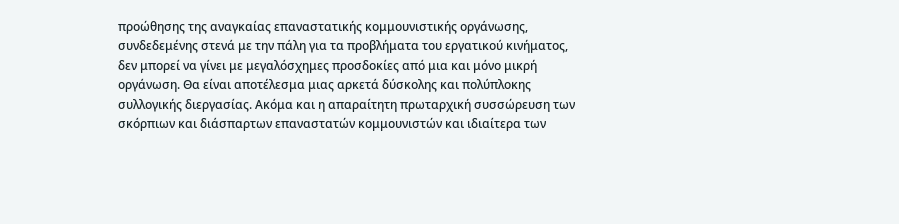προώθησης της αναγκαίας επαναστατικής κομμουνιστικής οργάνωσης, συνδεδεμένης στενά με την πάλη για τα προβλήματα του εργατικού κινήματος, δεν μπορεί να γίνει με μεγαλόσχημες προσδοκίες από μια και μόνο μικρή οργάνωση. Θα είναι αποτέλεσμα μιας αρκετά δύσκολης και πολύπλοκης συλλογικής διεργασίας. Ακόμα και η απαραίτητη πρωταρχική συσσώρευση των σκόρπιων και διάσπαρτων επαναστατών κομμουνιστών και ιδιαίτερα των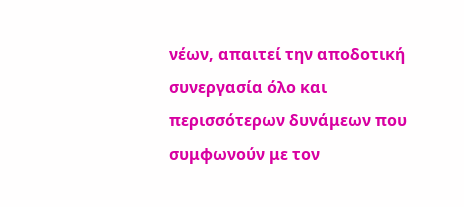νέων, απαιτεί την αποδοτική συνεργασία όλο και περισσότερων δυνάμεων που συμφωνούν με τον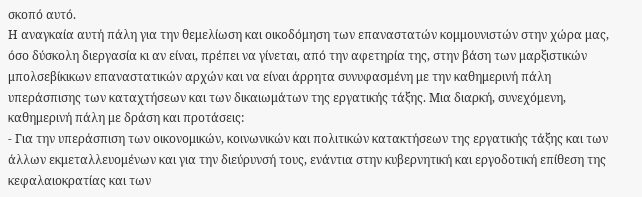σκοπό αυτό.
Η αναγκαία αυτή πάλη για την θεμελίωση και οικοδόμηση των επαναστατών κομμουνιστών στην χώρα μας, όσο δύσκολη διεργασία κι αν είναι, πρέπει να γίνεται, από την αφετηρία της, στην βάση των μαρξιστικών μπολσεβίκικων επαναστατικών αρχών και να είναι άρρητα συνυφασμένη με την καθημερινή πάλη υπεράσπισης των καταχτήσεων και των δικαιωμάτων της εργατικής τάξης. Μια διαρκή, συνεχόμενη, καθημερινή πάλη με δράση και προτάσεις:
- Για την υπεράσπιση των οικονομικών, κοινωνικών και πολιτικών κατακτήσεων της εργατικής τάξης και των άλλων εκμεταλλευομένων και για την διεύρυνσή τους, ενάντια στην κυβερνητική και εργοδοτική επίθεση της κεφαλαιοκρατίας και των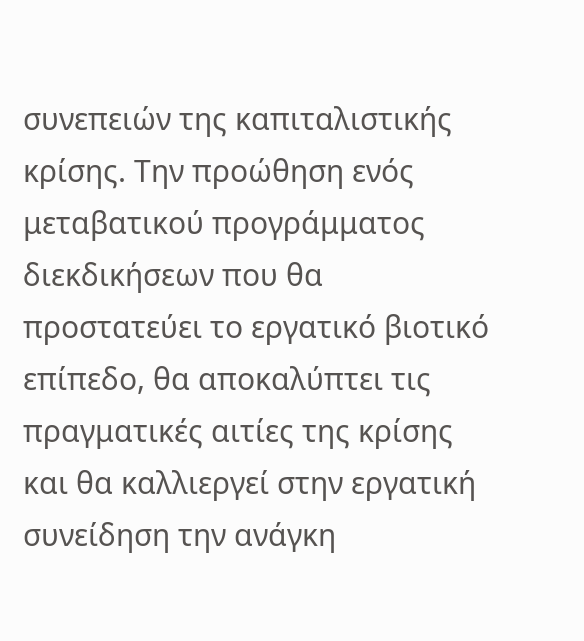συνεπειών της καπιταλιστικής κρίσης. Την προώθηση ενός μεταβατικού προγράμματος διεκδικήσεων που θα προστατεύει το εργατικό βιοτικό επίπεδο, θα αποκαλύπτει τις πραγματικές αιτίες της κρίσης και θα καλλιεργεί στην εργατική συνείδηση την ανάγκη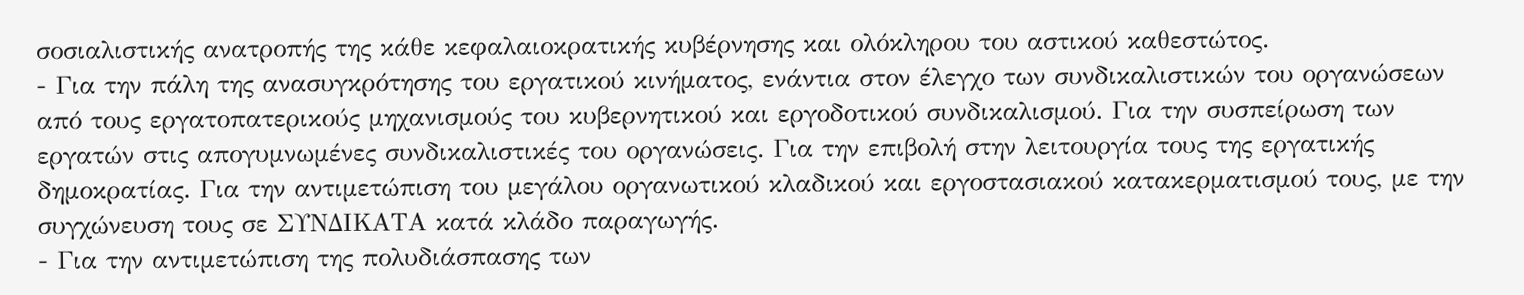σοσιαλιστικής ανατροπής της κάθε κεφαλαιοκρατικής κυβέρνησης και ολόκληρου του αστικού καθεστώτος.
- Για την πάλη της ανασυγκρότησης του εργατικού κινήματος, ενάντια στον έλεγχο των συνδικαλιστικών του οργανώσεων από τους εργατοπατερικούς μηχανισμούς του κυβερνητικού και εργοδοτικού συνδικαλισμού. Για την συσπείρωση των εργατών στις απογυμνωμένες συνδικαλιστικές του οργανώσεις. Για την επιβολή στην λειτουργία τους της εργατικής δημοκρατίας. Για την αντιμετώπιση του μεγάλου οργανωτικού κλαδικού και εργοστασιακού κατακερματισμού τους, με την συγχώνευση τους σε ΣΥΝΔΙΚΑΤΑ κατά κλάδο παραγωγής.
- Για την αντιμετώπιση της πολυδιάσπασης των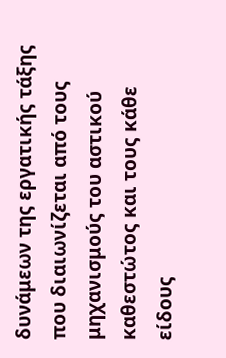δυνάμεων της εργατικής τάξης που διαιωνίζεται από τους μηχανισμούς του αστικού καθεστώτος και τους κάθε είδους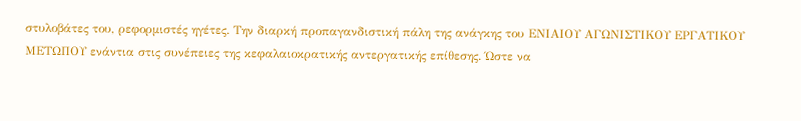στυλοβάτες του, ρεφορμιστές ηγέτες. Την διαρκή προπαγανδιστική πάλη της ανάγκης του ΕΝΙΑΙΟΥ ΑΓΩΝΙΣΤΙΚΟΥ ΕΡΓΑΤΙΚΟΥ ΜΕΤΩΠΟΥ ενάντια στις συνέπειες της κεφαλαιοκρατικής αντεργατικής επίθεσης. Ώστε να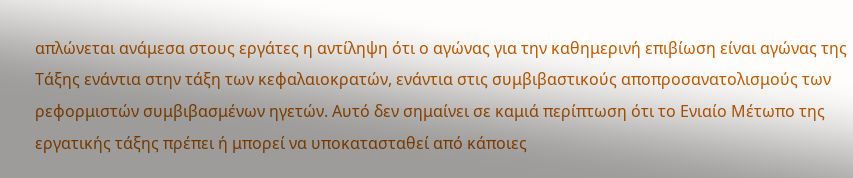απλώνεται ανάμεσα στους εργάτες η αντίληψη ότι ο αγώνας για την καθημερινή επιβίωση είναι αγώνας της Τάξης ενάντια στην τάξη των κεφαλαιοκρατών, ενάντια στις συμβιβαστικούς αποπροσανατολισμούς των ρεφορμιστών συμβιβασμένων ηγετών. Αυτό δεν σημαίνει σε καμιά περίπτωση ότι το Ενιαίο Μέτωπο της εργατικής τάξης πρέπει ή μπορεί να υποκατασταθεί από κάποιες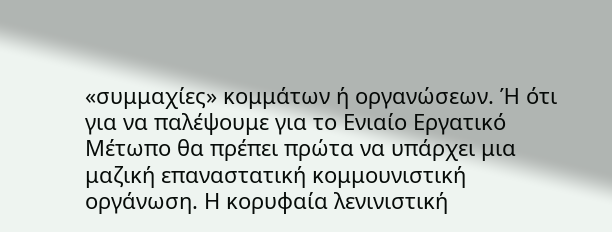«συμμαχίες» κομμάτων ή οργανώσεων. Ή ότι για να παλέψουμε για το Ενιαίο Εργατικό Μέτωπο θα πρέπει πρώτα να υπάρχει μια μαζική επαναστατική κομμουνιστική οργάνωση. Η κορυφαία λενινιστική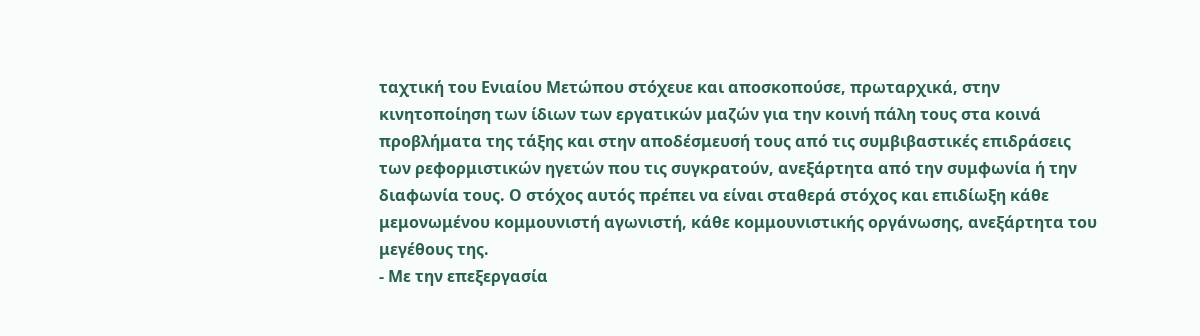ταχτική του Ενιαίου Μετώπου στόχευε και αποσκοπούσε, πρωταρχικά, στην κινητοποίηση των ίδιων των εργατικών μαζών για την κοινή πάλη τους στα κοινά προβλήματα της τάξης και στην αποδέσμευσή τους από τις συμβιβαστικές επιδράσεις των ρεφορμιστικών ηγετών που τις συγκρατούν, ανεξάρτητα από την συμφωνία ή την διαφωνία τους. Ο στόχος αυτός πρέπει να είναι σταθερά στόχος και επιδίωξη κάθε μεμονωμένου κομμουνιστή αγωνιστή, κάθε κομμουνιστικής οργάνωσης, ανεξάρτητα του μεγέθους της.
- Με την επεξεργασία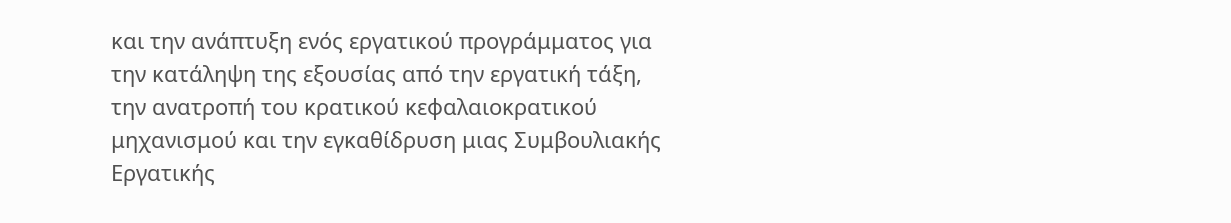και την ανάπτυξη ενός εργατικού προγράμματος για την κατάληψη της εξουσίας από την εργατική τάξη, την ανατροπή του κρατικού κεφαλαιοκρατικού μηχανισμού και την εγκαθίδρυση μιας Συμβουλιακής Εργατικής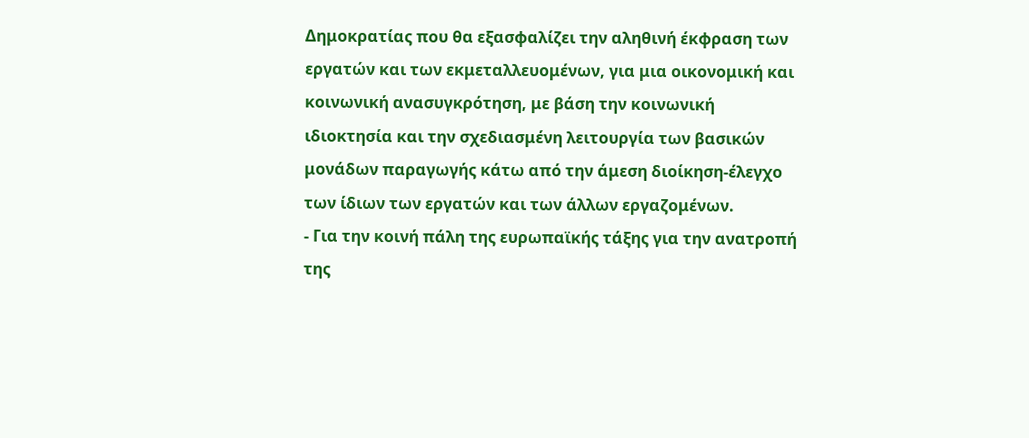Δημοκρατίας που θα εξασφαλίζει την αληθινή έκφραση των εργατών και των εκμεταλλευομένων, για μια οικονομική και κοινωνική ανασυγκρότηση, με βάση την κοινωνική ιδιοκτησία και την σχεδιασμένη λειτουργία των βασικών μονάδων παραγωγής κάτω από την άμεση διοίκηση-έλεγχο των ίδιων των εργατών και των άλλων εργαζομένων.
- Για την κοινή πάλη της ευρωπαϊκής τάξης για την ανατροπή της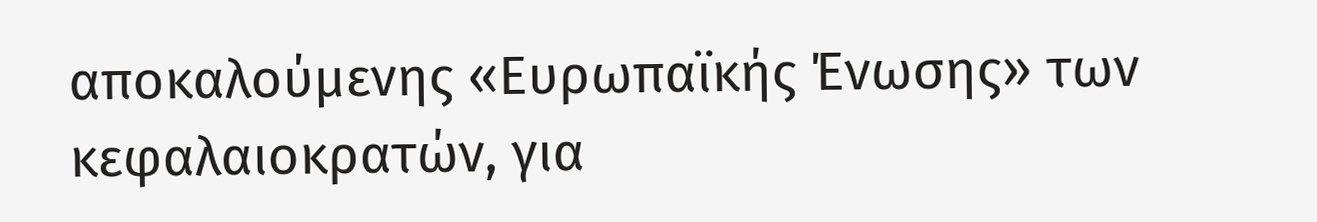αποκαλούμενης «Ευρωπαϊκής Ένωσης» των κεφαλαιοκρατών, για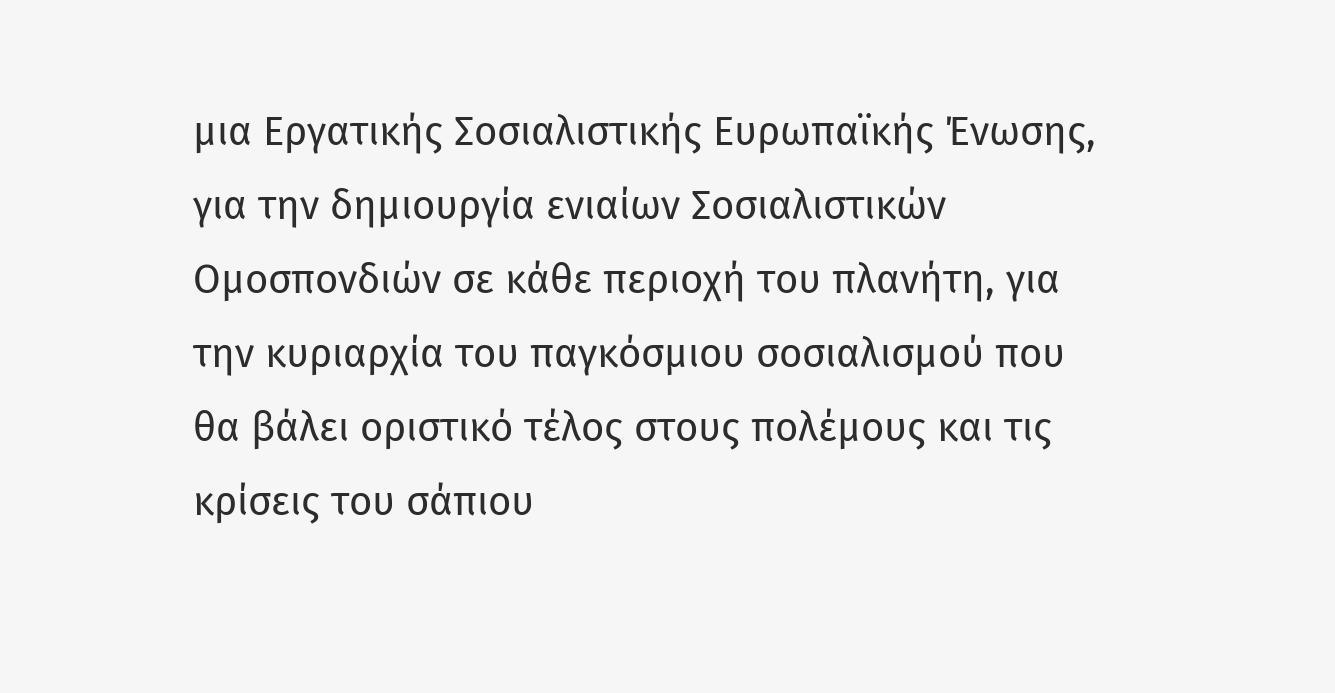μια Εργατικής Σοσιαλιστικής Ευρωπαϊκής Ένωσης, για την δημιουργία ενιαίων Σοσιαλιστικών Ομοσπονδιών σε κάθε περιοχή του πλανήτη, για την κυριαρχία του παγκόσμιου σοσιαλισμού που θα βάλει οριστικό τέλος στους πολέμους και τις κρίσεις του σάπιου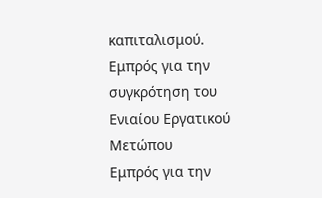καπιταλισμού.
Εμπρός για την συγκρότηση του Ενιαίου Εργατικού Μετώπου
Εμπρός για την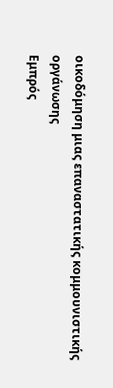οικοδόμηση μιας επαναστατικής κομμουνιστικής οργάνωσης
Εμπρός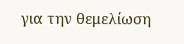για την θεμελίωση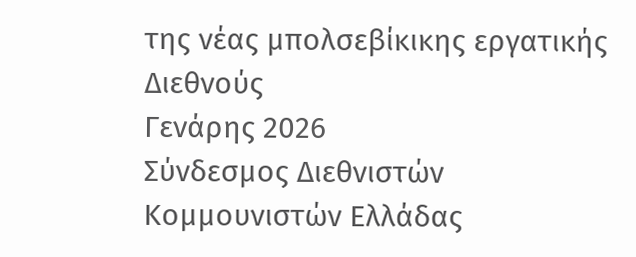της νέας μπολσεβίκικης εργατικής Διεθνούς
Γενάρης 2026
Σύνδεσμος Διεθνιστών Κομμουνιστών Ελλάδας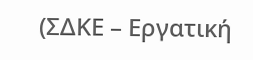(ΣΔΚΕ – Εργατική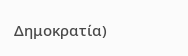Δημοκρατία)